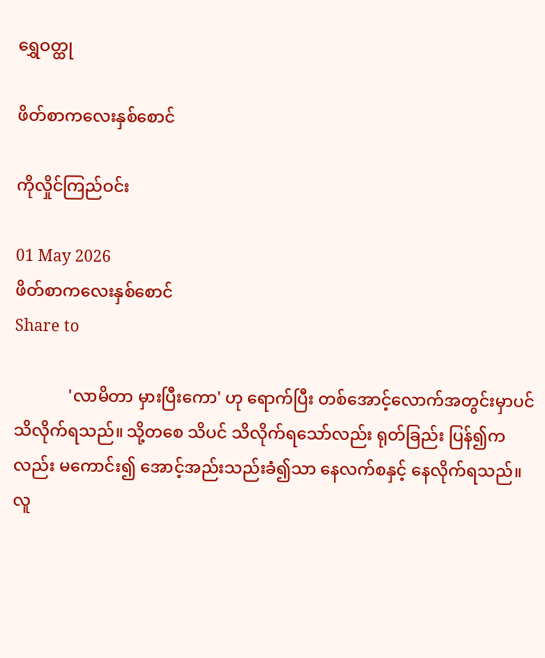ရွှေဝတ္ထု

ဖိတ်စာကလေးနှစ်စောင်

ကိုလှိုင်ကြည်ဝင်း

01 May 2026
ဖိတ်စာကလေးနှစ်စောင်
Share to

             'လာမိတာ မှားပြီးကော' ဟု ရောက်ပြီး တစ်အောင့်လောက်အတွင်းမှာပင် သိလိုက်ရသည်။ သို့တစေ သိပင် သိလိုက်ရသော်လည်း ရုတ်ခြည်း ပြန်၍ကလည်း မကောင်း၍ အောင့်အည်းသည်းခံ၍သာ နေလက်စနှင့် နေလိုက်ရသည်။ လူ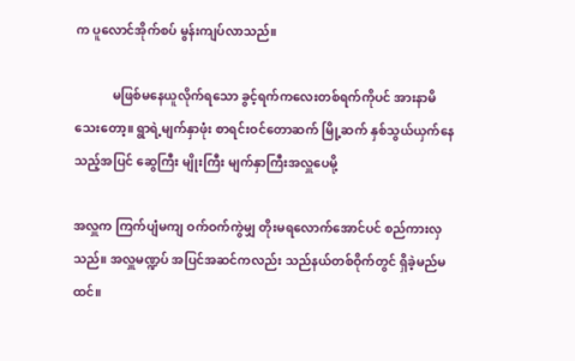က ပူလောင်အိုက်စပ် မွန်းကျပ်လာသည်။

            မဖြစ်မနေယူလိုက်ရသော ခွင့်ရက်ကလေးတစ်ရက်ကိုပင် အားနာမိသေးတော့။ ရွာရဲ့မျက်နှာဖုံး စာရင်းဝင်တောဆက် မြို့ဆက် နှစ်သွယ်ယှက်နေသည့်အပြင် ဆွေကြီး မျိုးကြီး မျက်နှာကြီးအလှူပေမို့

အလှူက ကြက်ပျံမကျ ဝက်ဝက်ကွဲမျှ တိုးမရလောက်အောင်ပင် စည်ကားလှသည်။ အလှူမဏ္ဍပ် အပြင်အဆင်ကလည်း သည်နယ်တစ်ဝိုက်တွင် ရှိခဲ့မည်မထင်။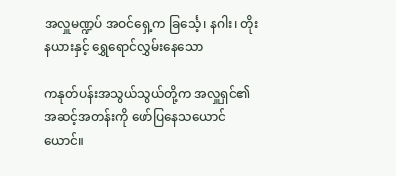အလှူမဏ္ဍပ် အဝင်ရှေ့က ခြင်္သေ့၊ နဂါး၊ တိုးနယားနှင့် ရွှေရောင်လွှမ်းနေသော

ကနုတ်ပန်းအသွယ်သွယ်တို့က အလှူရှင်၏ အဆင့်အတန်းကို ဖော်ပြနေသယောင်ယောင်။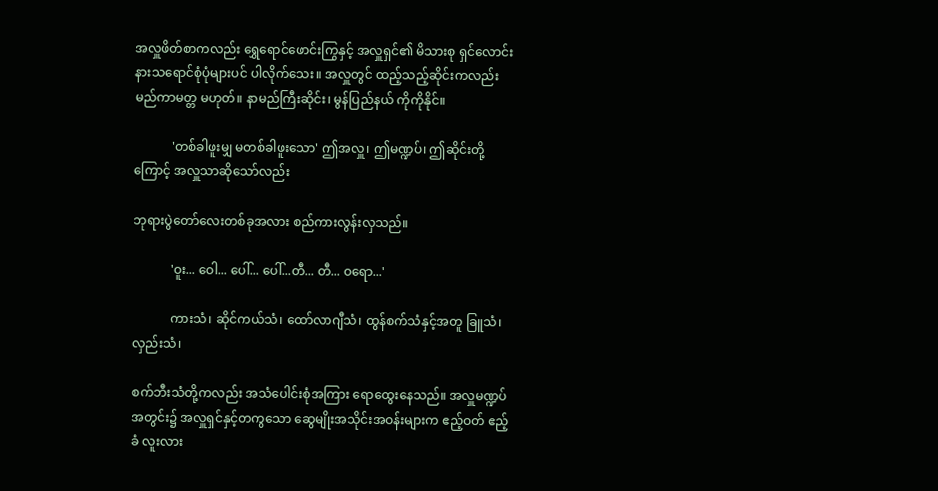အလှူဖိတ်စာကလည်း ရွှေရောင်ဖောင်းကြွနှင့် အလှူရှင်၏ မိသားစု ရှင်လောင်း နားသရောင်စုံပုံများပင် ပါလိုက်သေး။ အလှူတွင် ထည့်သည့်ဆိုင်းကလည်း မည်ကာမတ္တ မဟုတ်။ နာမည်ကြီးဆိုင်း၊ မွန်ပြည်နယ် ကိုကိုနိုင်။

            'တစ်ခါဖူးမျှ မတစ်ခါဖူးသော' ဤအလှူ၊ ဤမဏ္ဍပ်၊ ဤဆိုင်းတို့ကြောင့် အလှူသာဆိုသော်လည်း

ဘုရားပွဲတော်လေးတစ်ခုအလား စည်ကားလွန်းလှသည်။

            'ဝူး... ဝေါ... ပေါ်... ပေါ်...တီ... တီ... ဝရော...'

            ကားသံ၊ ဆိုင်ကယ်သံ၊ ထော်လာဂျီသံ၊ ထွန်စက်သံနှင့်အတူ ခြူသံ၊ လှည်းသံ၊

စက်ဘီးသံတို့ကလည်း အသံပေါင်းစုံအကြား ရောထွေးနေသည်။ အလှူမဏ္ဍပ် အတွင်း၌ အလှူရှင်နှင့်တကွသော ဆွေမျိုးအသိုင်းအဝန်းများက ဧည့်ဝတ် ဧည့်ခံ လူးလား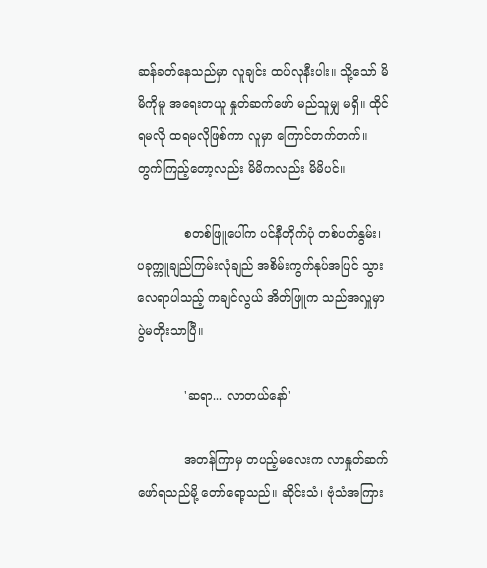ဆန်ခတ်နေသည်မှာ လူချင်း ထပ်လုနီးပါး။ သို့သော် မိမိကိုမူ အရေးတယူ နှုတ်ဆက်ဖော် မည်သူမျှ မရှိ။ ထိုင်ရမလို ထရမလိုဖြစ်ကာ လူမှာ ကြောင်တက်တက်။ တွက်ကြည့်တော့လည်း မိမိကလည်း မိမိပင်။

            စတစ်ဖြူပေါ်က ပင်နီတိုက်ပုံ တစ်ပတ်နွမ်း၊ ပခုက္ကူချည်ကြမ်းလုံချည် အစိမ်းကွက်နုပ်အပြင် သွားလေရာပါသည့် ကချင်လွယ် အိတ်ဖြူက သည်အလှူမှာ ပွဲမတိုးသာပြီ။

            'ဆရာ... လာတယ်နော်'

            အတန်ကြာမှ တပည့်မလေးက လာနှုတ်ဆက်ဖော်ရသည်မို့ တော်ရော့သည်။ ဆိုင်းသံ၊ ဗုံသံအကြား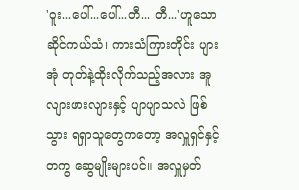'ဝူး...ပေါ်...ပေါ်...တီ... တီ...'ဟူသော ဆိုင်ကယ်သံ၊ ကားသံကြားတိုင်း ပျားအုံ တုတ်နဲ့ထိုးလိုက်သည့်အလား အူလျားဖားလျားနှင့် ပျာပျာသလဲ ဖြစ်သွား ရရှာသူတွေကတော့ အလှူရှင်နှင့်တကွ ဆွေမျိုးများပင်။ အလှူမှတ်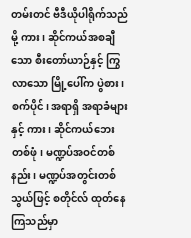တမ်းတင် ဗီဒီယိုပါရိုက်သည်မို့ ကား၊ ဆိုင်ကယ်အစချီသော စီးတော်ယာဉ်နှင့် ကြွလာသော မြို့ပေါ်က ပွဲစား၊ စက်ပိုင်၊ အရာရှိ အရာခံများနှင့် ကား၊ ဆိုင်ကယ်ဘေး တစ်ဖုံ၊ မဏ္ဍပ်အဝင်တစ်နည်း၊ မဏ္ဍပ်အတွင်းတစ်သွယ်ဖြင့် စတိုင်လ် ထုတ်နေကြသည်မှာ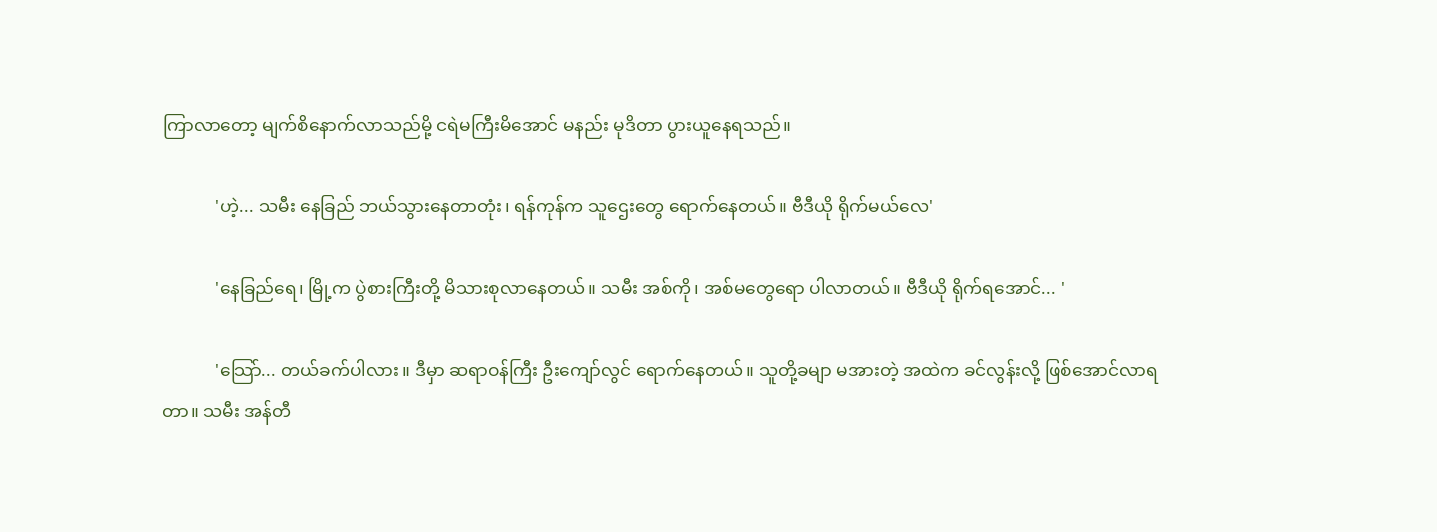ကြာလာတော့ မျက်စိနောက်လာသည်မို့ ငရဲမကြီးမိအောင် မနည်း မုဒိတာ ပွားယူနေရသည်။

            'ဟဲ့... သမီး နေခြည် ဘယ်သွားနေတာတုံး၊ ရန်ကုန်က သူဌေးတွေ ရောက်နေတယ်။ ဗီဒီယို ရိုက်မယ်လေ'

            'နေခြည်ရေ၊ မြို့က ပွဲစားကြီးတို့ မိသားစုလာနေတယ်။ သမီး အစ်ကို၊ အစ်မတွေရော ပါလာတယ်။ ဗီဒီယို ရိုက်ရအောင်... '

            'သြော်... တယ်ခက်ပါလား။ ဒီမှာ ဆရာဝန်ကြီး ဦးကျော်လွင် ရောက်နေတယ်။ သူတို့ခမျာ မအားတဲ့ အထဲက ခင်လွန်းလို့ ဖြစ်အောင်လာရတာ။ သမီး အန်တီ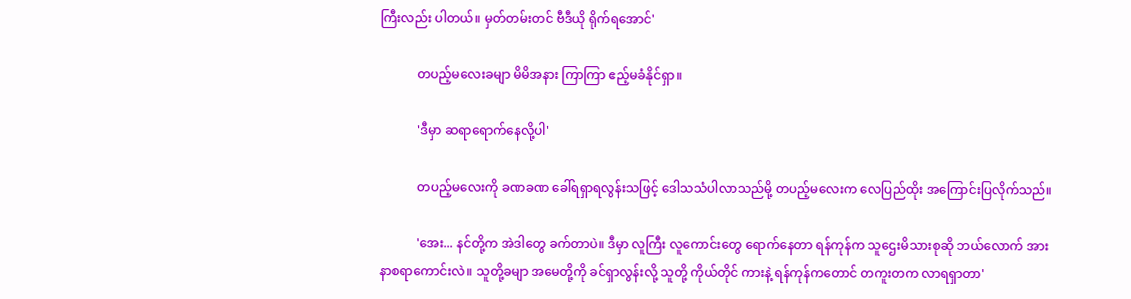ကြီးလည်း ပါတယ်။ မှတ်တမ်းတင် ဗီဒီယို ရိုက်ရအောင်'

            တပည့်မလေးခမျာ မိမိအနား ကြာကြာ ဧည့်မခံနိုင်ရှာ။

            'ဒီမှာ ဆရာရောက်နေလို့ပါ'

            တပည့်မလေးကို ခဏခဏ ခေါ်ရရှာရလွန်းသဖြင့် ဒေါသသံပါလာသည်မို့ တပည့်မလေးက လေပြည်ထိုး အကြောင်းပြလိုက်သည်။

            'အေး... နင်တို့က အဲဒါတွေ ခက်တာပဲ။ ဒီမှာ လူကြီး လူကောင်းတွေ ရောက်နေတာ ရန်ကုန်က သူဌေးမိသားစုဆို ဘယ်လောက် အားနာစရာကောင်းလဲ။ သူတို့ခမျာ အမေတို့ကို ခင်ရှာလွန်းလို့ သူတို့ ကိုယ်တိုင် ကားနဲ့ ရန်ကုန်ကတောင် တကူးတက လာရရှာတာ'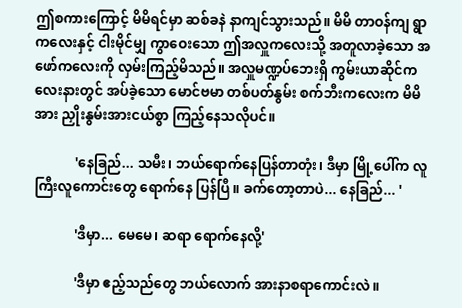ဤစကားကြောင့် မိမိရင်မှာ ဆစ်ခနဲ နာကျင်သွားသည်။ မိမိ တာဝန်ကျ ရွာကလေးနှင့် ငါးမိုင်မျှ ကွာဝေးသော ဤအလှူကလေးသို့ အတူလာခဲ့သော အဖော်ကလေးကို လှမ်းကြည့်မိသည်။ အလှူမဏ္ဍပ်ဘေးရှိ ကွမ်းယာဆိုင်ကလေးနားတွင် အပ်ခဲ့သော မောင်ဗမာ တစ်ပတ်နွမ်း စက်ဘီးကလေးက မိမိအား ညှိုးနွမ်းအားငယ်စွာ ကြည့်နေသလိုပင်။

            'နေခြည်... သမီး၊ ဘယ်ရောက်နေပြန်တာတုံး၊ ဒီမှာ မြို့ပေါ်က လူကြီးလူကောင်းတွေ ရောက်နေ ပြန်ပြီ။ ခက်တော့တာပဲ... နေခြည်... '

            'ဒီမှာ... မေမေ၊ ဆရာ ရောက်နေလို့'

            'ဒီမှာ ဧည့်သည်တွေ ဘယ်လောက် အားနာစရာကောင်းလဲ။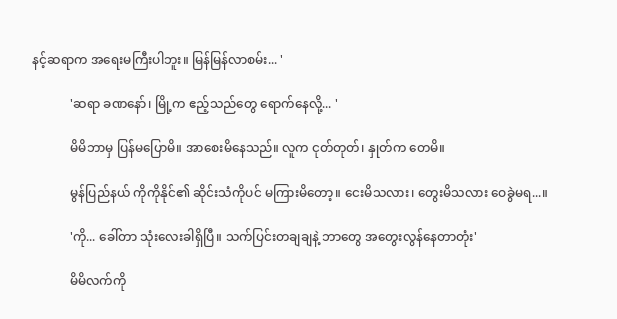နင့်ဆရာက အရေးမကြီးပါဘူး။ မြန်မြန်လာစမ်း... '

            'ဆရာ ခဏနော်၊ မြို့က ဧည့်သည်တွေ ရောက်နေလို့... '

            မိမိဘာမှ ပြန်မပြောမိ။ အာစေးမိနေသည်။ လူက ငုတ်တုတ်၊ နှုတ်က တေမိ။

            မွန်ပြည်နယ် ကိုကိုနိုင်၏ ဆိုင်းသံကိုပင် မကြားမိတော့။ ငေးမိသလား၊ တွေးမိသလား ဝေခွဲမရ...။

            'ကို... ခေါ်တာ သုံးလေးခါရှိပြီ။ သက်ပြင်းတချချနဲ့ ဘာတွေ အတွေးလွန်နေတာတုံး'

            မိမိလက်ကို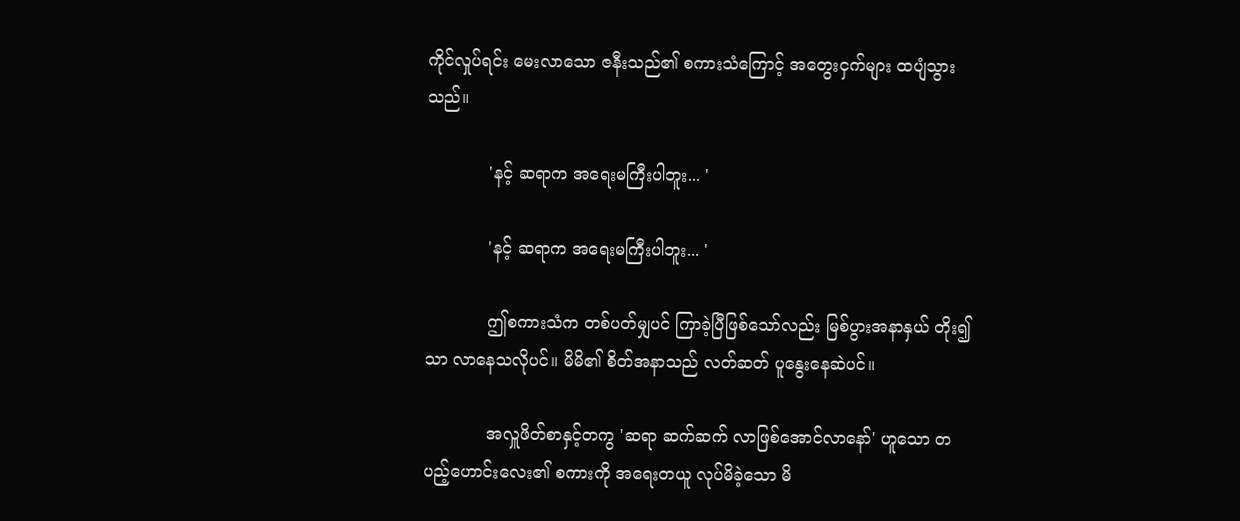ကိုင်လှုပ်ရင်း မေးလာသော ဇနီးသည်၏ စကားသံကြောင့် အတွေးငှက်များ ထပျံသွားသည်။

            'နင့် ဆရာက အရေးမကြီးပါဘူး... '

            'နင့် ဆရာက အရေးမကြီးပါဘူး... '

            ဤစကားသံက တစ်ပတ်မျှပင် ကြာခဲ့ပြီဖြစ်သော်လည်း မြစ်ပွားအနာနှယ် တိုး၍သာ လာနေသလိုပင်။ မိမိ၏ စိတ်အနာသည် လတ်ဆတ် ပူနွေးနေဆဲပင်။

            အလှူဖိတ်စာနှင့်တကွ 'ဆရာ ဆက်ဆက် လာဖြစ်အောင်လာနော်' ဟူသော တပည့်ဟောင်းလေး၏ စကားကို အရေးတယူ လုပ်မိခဲ့သော မိ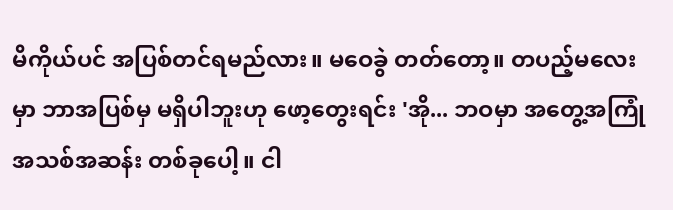မိကိုယ်ပင် အပြစ်တင်ရမည်လား။ မဝေခွဲ တတ်တော့။ တပည့်မလေးမှာ ဘာအပြစ်မှ မရှိပါဘူးဟု ဖော့တွေးရင်း 'အို... ဘဝမှာ အတွေ့အကြုံ အသစ်အဆန်း တစ်ခုပေါ့။ ငါ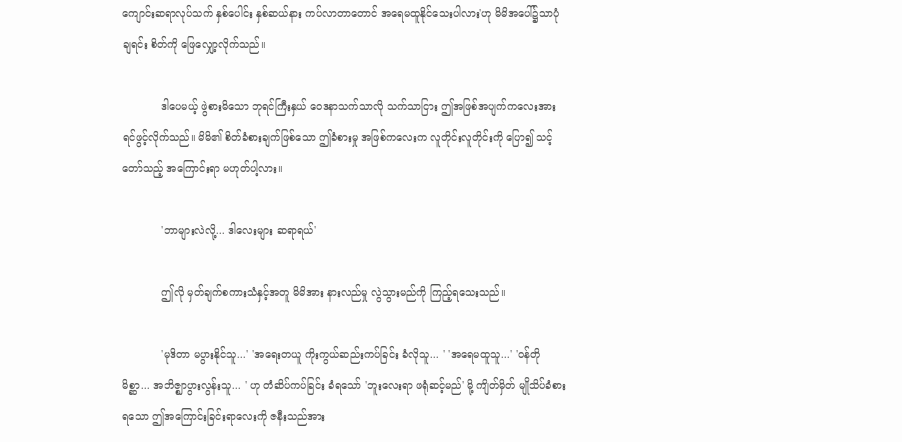ကျောင်းဆရာလုပ်သက် နှစ်ပေါင်း နှစ်ဆယ်နား ကပ်လာတာတောင် အရေမထူနိုင်သေးပါလား'ဟု မိမိအပေါ်၌သာပုံချရင်း စိတ်ကို ဖြေလျှော့လိုက်သည်။

            ဒါပေမယ့် ဖွဲစားမိသော ဘုရင်ကြီးနှယ် ဝေဒနာသက်သာလို သက်သာငြား ဤအဖြစ်အပျက်ကလေးအား ရင်ဖွင့်လိုက်သည်။ မိမိ၏ စိတ်ခံစားချက်ဖြစ်သော ဤခံစားမှု အဖြစ်ကလေးက လူတိုင်းလူတိုင်းကို ပြော၍ သင့်တော်သည့် အကြောင်းရာ မဟုတ်ပါ့လား။

            'ဘာများလဲလို့... ဒါလေးများ ဆရာရယ်'

            ဤလို မှတ်ချက်စကားသံနှင့်အတူ မိမိအား နားလည်မှု လွဲသွားမည်ကို ကြည့်ရသေးသည်။

            'မုဒိတာ မပွားနိုင်သူ...' 'အရေးတယူ ကိုးကွယ်ဆည်းကပ်ခြင်း ခံလိုသူ... ' 'အရေမထူသူ...' 'ဝန်တိုမိစ္ဆာ... အဘိဇ္ဈာပွားလွန်းသူ... ' ဟု တံဆိပ်ကပ်ခြင်း ခံရသော် 'ဘူးလေးရာ ဖရုံဆင့်မည်' မို့ ကျိတ်မှိတ် မျိုသိပ်ခံစားရသော ဤအကြောင်းခြင်းရာလေးကို ဇနီးသည်အား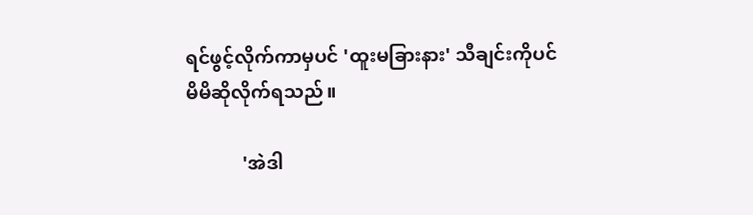ရင်ဖွင့်လိုက်ကာမှပင် 'ထူးမခြားနား' သီချင်းကိုပင် မိမိဆိုလိုက်ရသည်။

            'အဲဒါ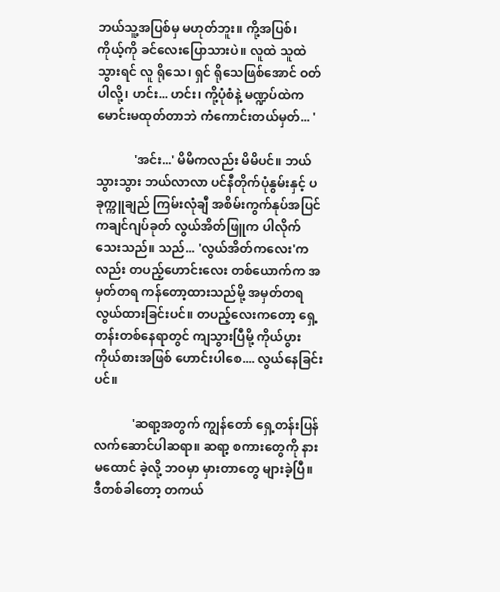ဘယ်သူ့အပြစ်မှ မဟုတ်ဘူး။ ကို့အပြစ်၊ ကိုယ့်ကို ခင်လေးပြောသားပဲ။ လူထဲ သူထဲသွားရင် လူ ရိုသေ၊ ရှင် ရိုသေဖြစ်အောင် ဝတ်ပါလို့၊ ဟင်း... ဟင်း၊ ကို့ပုံစံနဲ့ မဏ္ဍပ်ထဲက မောင်းမထုတ်တာဘဲ ကံကောင်းတယ်မှတ်... '

            'အင်း...' မိမိကလည်း မိမိပင်။ ဘယ်သွားသွား ဘယ်လာလာ ပင်နီတိုက်ပုံနွမ်းနှင့် ပခုက္ကူချည် ကြမ်းလုံချီ အစိမ်းကွက်နုပ်အပြင် ကချင်ဂျပ်ခုတ် လွယ်အိတ်ဖြူက ပါလိုက်သေးသည်။ သည်... 'လွယ်အိတ်ကလေး'ကလည်း တပည့်ဟောင်းလေး တစ်ယောက်က အမှတ်တရ ကန်တော့ထားသည်မို့ အမှတ်တရ လွယ်ထားခြင်းပင်။ တပည့်လေးကတော့ ရှေ့တန်းတစ်နေရာတွင် ကျသွားပြီမို့ ကိုယ်ပွား ကိုယ်စားအဖြစ် ဟောင်းပါစေ.... လွယ်နေခြင်းပင်။

            'ဆရာ့အတွက် ကျွန်တော် ရှေ့တန်းပြန် လက်ဆောင်ပါဆရာ။ ဆရာ့ စကားတွေကို နားမထောင် ခဲ့လို့ ဘဝမှာ မှားတာတွေ များခဲ့ပြီ။ ဒီတစ်ခါတော့ တကယ်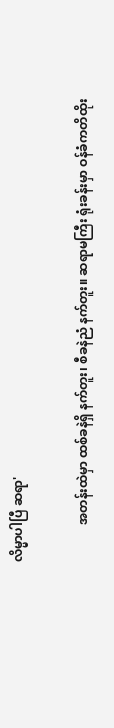လိမ္မာပါပြီ ဆရာ'

            အတန်းထဲမှာ ထစ်ခနဲရှိ နက်တူး၊ စီခနဲညံ နက်တူး။ ဆရာမကြီး ရုံးခန်းမှာ ဝန်ခံကတိထိုး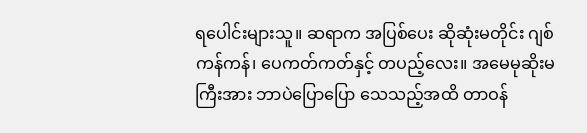ရပေါင်းများသူ။ ဆရာက အပြစ်ပေး ဆိုဆုံးမတိုင်း ဂျစ်ကန်ကန်၊ ပေကတ်ကတ်နှင့် တပည့်လေး။ အမေမုဆိုးမကြီးအား ဘာပဲပြောပြော သေသည့်အထိ တာဝန်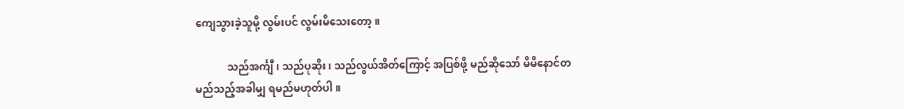ကျေသွားခဲ့သူမို့ လွမ်းပင် လွမ်းမိသေးတော့။

            သည်အင်္ကျီ၊ သည်ပုဆိုး၊ သည်လွယ်အိတ်ကြောင့် အပြစ်ဖို့ မည်ဆိုသော် မိမိနောင်တ မည်သည့်အခါမျှ ရမည်မဟုတ်ပါ။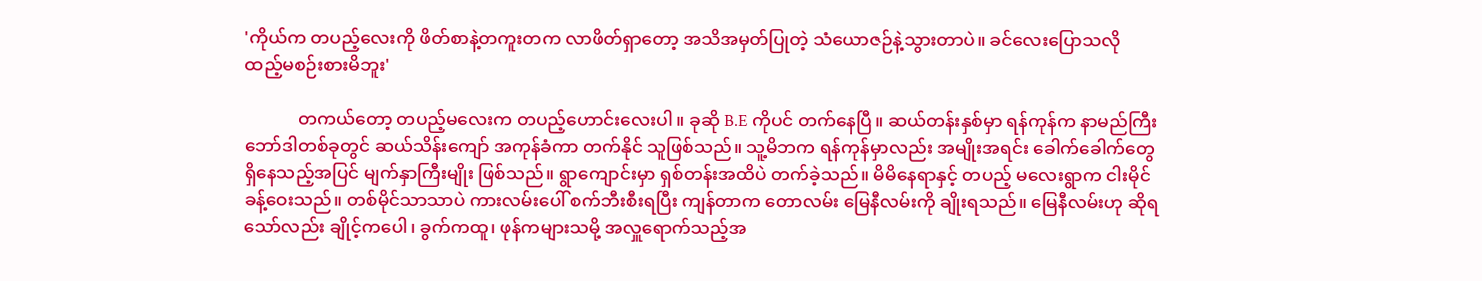'ကိုယ်က တပည့်လေးကို ဖိတ်စာနဲ့တကူးတက လာဖိတ်ရှာတော့ အသိအမှတ်ပြုတဲ့ သံယောဇဉ်နဲ့သွားတာပဲ။ ခင်လေးပြောသလို ထည့်မစဉ်းစားမိဘူး'

            တကယ်တော့ တပည့်မလေးက တပည့်ဟောင်းလေးပါ။ ခုဆို B.E ကိုပင် တက်နေပြီ။ ဆယ်တန်းနှစ်မှာ ရန်ကုန်က နာမည်ကြီး ဘော်ဒါတစ်ခုတွင် ဆယ်သိန်းကျော် အကုန်ခံကာ တက်နိုင် သူဖြစ်သည်။ သူ့မိဘက ရန်ကုန်မှာလည်း အမျိုးအရင်း ခေါက်ခေါက်တွေ ရှိနေသည့်အပြင် မျက်နှာကြီးမျိုး ဖြစ်သည်။ ရွာကျောင်းမှာ ရှစ်တန်းအထိပဲ တက်ခဲ့သည်။ မိမိနေရာနှင့် တပည့် မလေးရွာက ငါးမိုင်ခန့်ဝေးသည်။ တစ်မိုင်သာသာပဲ ကားလမ်းပေါ် စက်ဘီးစီးရပြီး ကျန်တာက တောလမ်း မြေနီလမ်းကို ချိုးရသည်။ မြေနီလမ်းဟု ဆိုရသော်လည်း ချိုင့်ကပေါ၊ ခွက်ကထူ၊ ဖုန်ကများသမို့ အလှူရောက်သည့်အ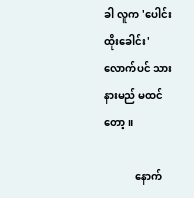ခါ လူက 'ပေါင်းထိုးခေါင်း' လောက်ပင် သားနားမည် မထင်တော့။

            နောက်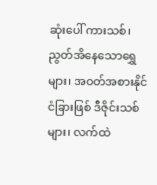ဆုံးပေါ် ကားသစ်၊ ညွတ်အိနေသောရွှေများ၊ အဝတ်အစားနိုင်ငံခြားဖြစ် ဒီဇိုင်းသစ်များ၊ လက်ထဲ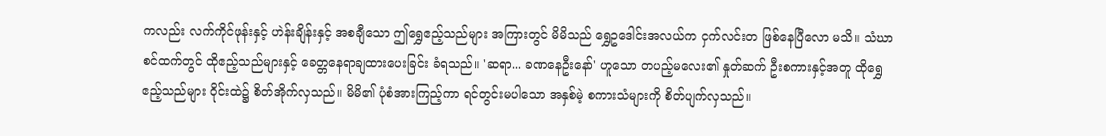ကလည်း လက်ကိုင်ဖုန်းနှင့် ဟဲန်းချိန်းနှင့် အစချီသော ဤရွှေဧည့်သည်များ အကြားတွင် မိမိသည် ရွှေဥဒေါင်းအလယ်က ငှက်လင်းတ ဖြစ်နေပြီလော မသိ။ သံဃာစင်ထက်တွင် ထိုဧည့်သည်များနှင့် ခေတ္တနေရာချထားပေးခြင်း ခံရသည်။ 'ဆရာ... ခဏနေဦးနော်' ဟူသော တပည့်မလေး၏ နှုတ်ဆက် ဦးစကားနှင့်အတူ ထိုရွှေ ဧည့်သည်များ ဝိုင်းထဲ၌ စိတ်အိုက်လှသည်။ မိမိ၏ ပုံစံအားကြည့်ကာ ရင်တွင်းမပါသော အနှစ်မဲ့ စကားသံများကို စိတ်ပျက်လှသည်။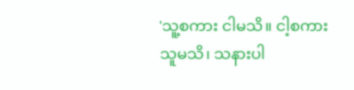'သူ့စကား ငါမသိ။ ငါ့စကား သူမသိ၊ သနားပါ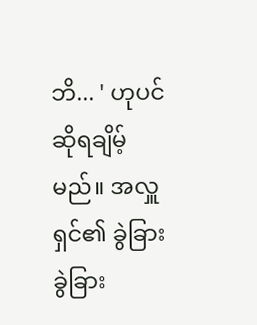ဘိ... ' ဟုပင် ဆိုရချိမ့် မည်။ အလှူရှင်၏ ခွဲခြား ခွဲခြား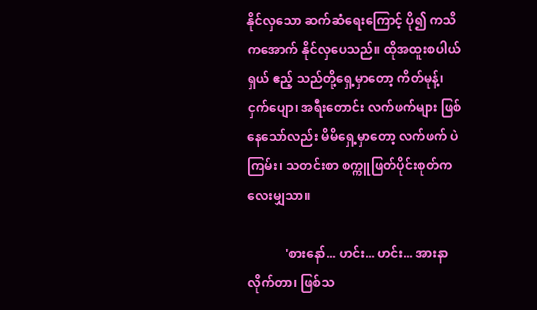နိုင်လှသော ဆက်ဆံရေးကြောင့် ပို၍ ကသိကအောက် နိုင်လှပေသည်။ ထိုအထူးစပါယ်ရှယ် ဧည့် သည်တို့ရှေ့မှာတော့ ကိတ်မုန့်၊ ငှက်ပျော၊ အရီးတောင်း လက်ဖက်များ ဖြစ်နေသော်လည်း မိမိရှေ့မှာတော့ လက်ဖက် ပဲကြမ်း၊ သတင်းစာ စက္ကူဖြတ်ပိုင်းစုတ်ကလေးမျှသာ။

            'စားနော်... ဟင်း... ဟင်း... အားနာလိုက်တာ၊ ဖြစ်သ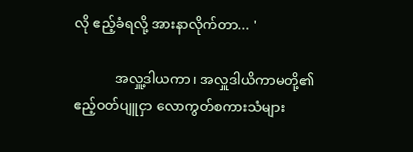လို ဧည့်ခံရလို့ အားနာလိုက်တာ... '

            အလှူ့ဒါယကာ၊ အလှူဒါယိကာမတို့၏ ဧည့်ဝတ်ပျူငှာ လောကွတ်စကားသံများ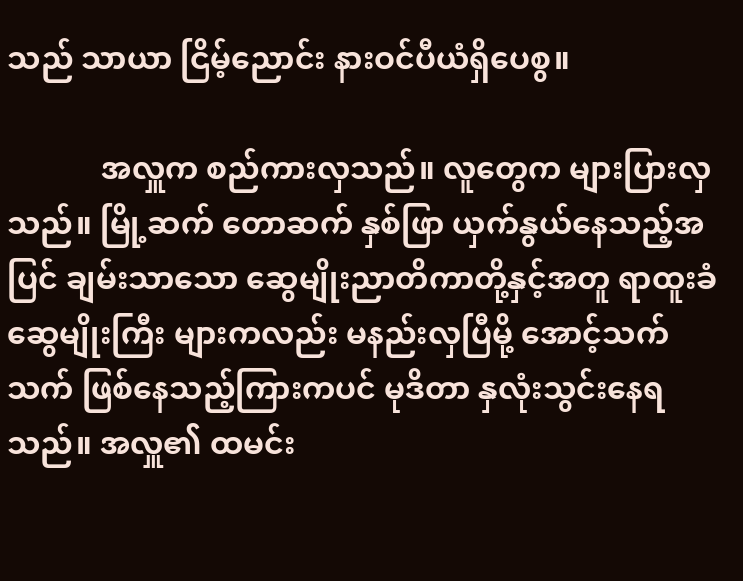သည် သာယာ ငြိမ့်ညောင်း နားဝင်ပီယံရှိပေစွ။

            အလှူက စည်ကားလှသည်။ လူတွေက များပြားလှသည်။ မြို့ဆက် တောဆက် နှစ်ဖြာ ယှက်နွယ်နေသည့်အပြင် ချမ်းသာသော ဆွေမျိုးညာတိကာတို့နှင့်အတူ ရာထူးခံ ဆွေမျိုးကြီး များကလည်း မနည်းလှပြီမို့ အောင့်သက်သက် ဖြစ်နေသည့်ကြားကပင် မုဒိတာ နှလုံးသွင်းနေရသည်။ အလှူ၏ ထမင်း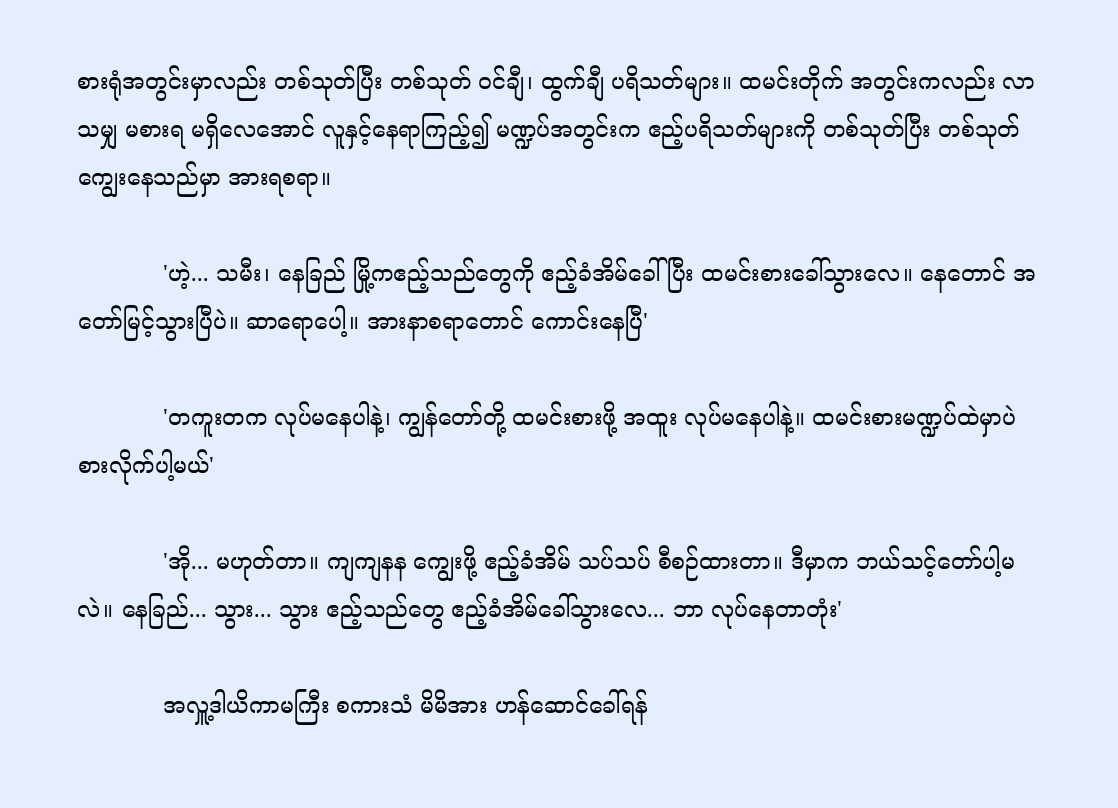စားရုံအတွင်းမှာလည်း တစ်သုတ်ပြီး တစ်သုတ် ဝင်ချီ၊ ထွက်ချီ ပရိသတ်များ။ ထမင်းတိုက် အတွင်းကလည်း လာသမျှ မစားရ မရှိလေအောင် လူနှင့်နေရာကြည့်၍ မဏ္ဍပ်အတွင်းက ဧည့်ပရိသတ်များကို တစ်သုတ်ပြီး တစ်သုတ် ကျွေးနေသည်မှာ အားရစရာ။

            'ဟဲ့... သမီး၊ နေခြည် မြို့ကဧည့်သည်တွေကို ဧည့်ခံအိမ်ခေါ်ပြီး ထမင်းစားခေါ်သွားလေ။ နေတောင် အတော်မြင့်သွားပြီပဲ။ ဆာရောပေါ့။ အားနာစရာတောင် ကောင်းနေပြီ'

            'တကူးတက လုပ်မနေပါနဲ့၊ ကျွန်တော်တို့ ထမင်းစားဖို့ အထူး လုပ်မနေပါနဲ့။ ထမင်းစားမဏ္ဍပ်ထဲမှာပဲ စားလိုက်ပါ့မယ်'

            'အို... မဟုတ်တာ။ ကျကျနန ကျွေးဖို့ ဧည့်ခံအိမ် သပ်သပ် စီစဉ်ထားတာ။ ဒီမှာက ဘယ်သင့်တော်ပါ့မလဲ။ နေခြည်... သွား... သွား ဧည့်သည်တွေ ဧည့်ခံအိမ်ခေါ်သွားလေ... ဘာ လုပ်နေတာတုံး'

            အလှူ့ဒါယိကာမကြီး စကားသံ မိမိအား ဟန်ဆောင်ခေါ်ရန်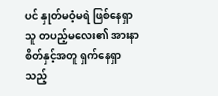ပင် နှုတ်မဝံ့မရဲ ဖြစ်နေရှာသူ တပည့်မလေး၏ အားနာစိတ်နှင့်အတူ ရှက်နေရှာသည့်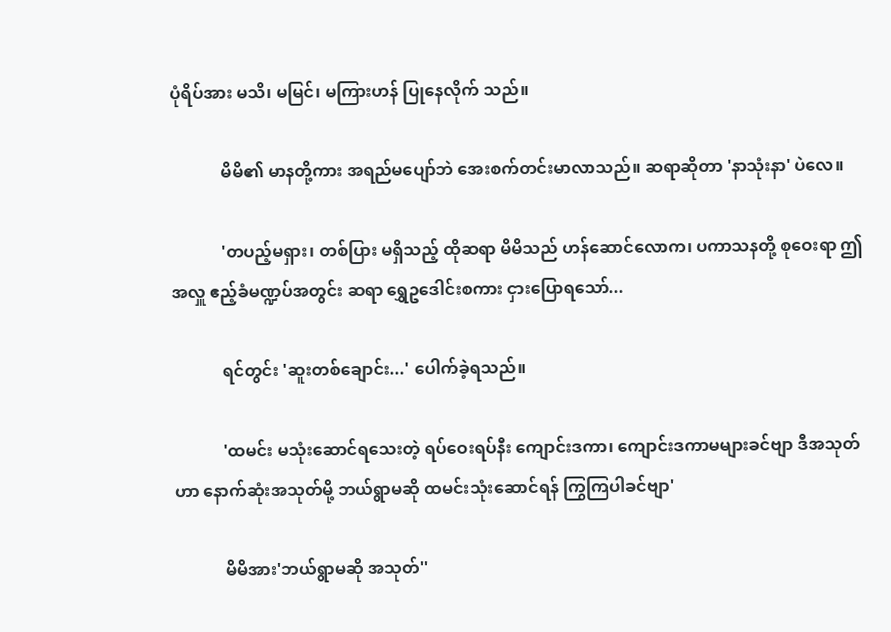ပုံရိပ်အား မသိ၊ မမြင်၊ မကြားဟန် ပြုနေလိုက် သည်။

            မိမိ၏ မာနတို့ကား အရည်မပျော်ဘဲ အေးစက်တင်းမာလာသည်။ ဆရာဆိုတာ 'နာသုံးနာ' ပဲလေ။

            'တပည့်မရှား၊ တစ်ပြား မရှိသည့် ထိုဆရာ မိမိသည် ဟန်ဆောင်လောက၊ ပကာသနတို့ စုဝေးရာ ဤအလှူ ဧည့်ခံမဏ္ဍပ်အတွင်း ဆရာ ရွှေဥဒေါင်းစကား ငှားပြောရသော်...

            ရင်တွင်း 'ဆူးတစ်ချောင်း...' ပေါက်ခဲ့ရသည်။

            'ထမင်း မသုံးဆောင်ရသေးတဲ့ ရပ်ဝေးရပ်နီး ကျောင်းဒကာ၊ ကျောင်းဒကာမများခင်ဗျာ ဒီအသုတ်ဟာ နောက်ဆုံးအသုတ်မို့ ဘယ်ရွာမဆို ထမင်းသုံးဆောင်ရန် ကြွကြပါခင်ဗျာ'

            မိမိအား'ဘယ်ရွာမဆို အသုတ်''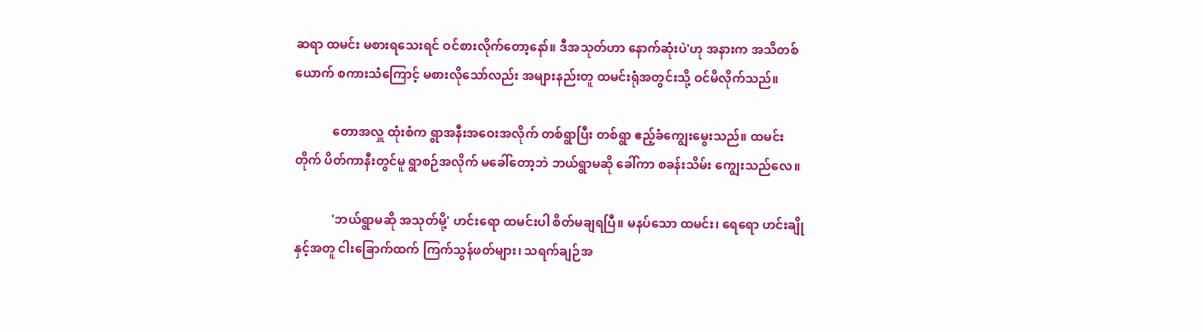ဆရာ ထမင်း မစားရသေးရင် ဝင်စားလိုက်တော့နော်။ ဒီအသုတ်ဟာ နောက်ဆုံးပဲ'ဟု အနားက အသိတစ်ယောက် စကားသံကြောင့် မစားလိုသော်လည်း အများနည်းတူ ထမင်းရုံအတွင်းသို့ ဝင်မိလိုက်သည်။

            တောအလှူ ထုံးစံက ရွာအနီးအဝေးအလိုက် တစ်ရွာပြီး တစ်ရွာ ဧည့်ခံကျွေးမွေးသည်။ ထမင်းတိုက် ပိတ်ကာနီးတွင်မူ ရွာစဉ်အလိုက် မခေါ်တော့ဘဲ ဘယ်ရွာမဆို ခေါ်ကာ စခန်းသိမ်း ကျွေးသည်လေ။

            'ဘယ်ရွာမဆို အသုတ်မို့' ဟင်းရော ထမင်းပါ စိတ်မချရပြီ။ မနပ်သော ထမင်း၊ ရေရော ဟင်းချိုနှင့်အတူ ငါးခြောက်ထက် ကြက်သွန်ဖတ်များ၊ သရက်ချဉ်အ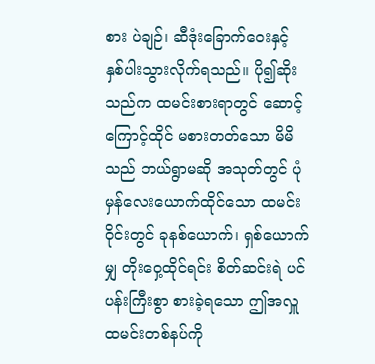စား ပဲချဉ်၊ ဆီဒုံးခြောက်ဝေးနှင့် နှစ်ပါးသွားလိုက်ရသည်။ ပို၍ဆိုးသည်က ထမင်းစားရာတွင် ဆောင့်ကြောင့်ထိုင် မစားတတ်သော မိမိသည် ဘယ်ရွာမဆို အသုတ်တွင် ပုံမှန်လေးယောက်ထိုင်သော ထမင်းဝိုင်းတွင် ခုနစ်ယောက်၊ ရှစ်ယောက်မျှ တိုးဝှေ့ထိုင်ရင်း စိတ်ဆင်းရဲ ပင်ပန်းကြီးစွာ စားခဲ့ရသော ဤအလှူ ထမင်းတစ်နပ်ကို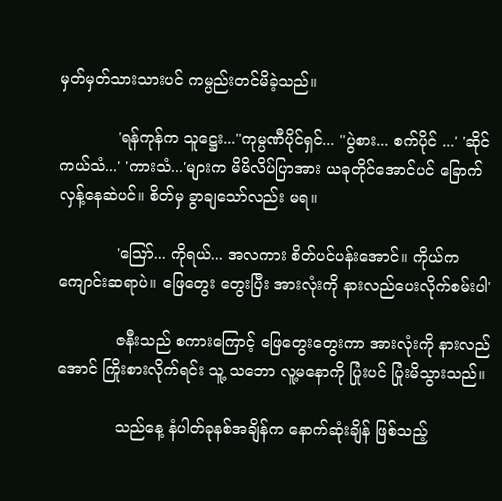မှတ်မှတ်သားသားပင် ကမ္ပည်းတင်မိခဲ့သည်။

            'ရန်ကုန်က သူ‌ဋ္ဌေး...''ကုမ္ပဏီပိုင်ရှင်... ''ပွဲစား... စက်ပိုင် ...' 'ဆိုင်ကယ်သံ...' 'ကားသံ...'များက မိမိလိပ်ပြာအား ယခုတိုင်အောင်ပင် ခြောက်လှန့်နေဆဲပင်။ စိတ်မှ ခွာချသော်လည်း မရ။

            'သြော်... ကိုရယ်... အလကား စိတ်ပင်ပန်းအောင်။ ကိုယ်က ကျောင်းဆရာပဲ။ ဖြေတွေး တွေးပြီး အားလုံးကို နားလည်ပေးလိုက်စမ်းပါ'

            ဇနီးသည် စကားကြောင့် ဖြေတွေးတွေးကာ အားလုံးကို နားလည်အောင် ကြိုးစားလိုက်ရင်း သူ့ သဘော လူ့မနောကို ပြုံးပင် ပြုံးမိသွားသည်။

            သည်နေ့ နံပါတ်ခုနစ်အချိန်က နောက်ဆုံးချိန် ဖြစ်သည့်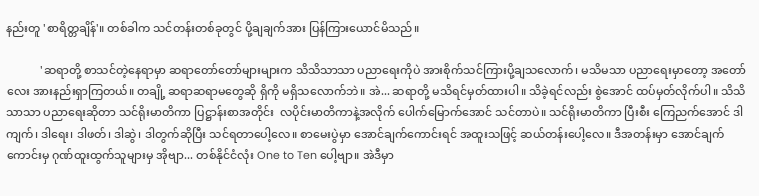နည်းတူ 'စာရိတ္တချိန်'။ တစ်ခါက သင်တန်းတစ်ခုတွင် ပို့ချချက်အား ပြန်ကြားယောင်မိသည်။

            'ဆရာတို့ စာသင်တဲ့နေရာမှာ ဆရာတော်တော်များများက သိသိသာသာ ပညာရေးကိုပဲ အားစိုက်သင်ကြားပို့ချသလောက်၊ မသိမသာ ပညာရေးမှာတော့ အတော်လေး အားနည်းရှာကြတယ်။ တချို့ ဆရာဆရာမတွေဆို ရှိကို မရှိသလောက်ဘဲ။ အဲ... ဆရာတို့ မသိရင်မှတ်ထားပါ။ သိခဲ့ရင်လည်း စွဲအောင် ထပ်မှတ်လိုက်ပါ။ သိသိသာသာ ပညာရေးဆိုတာ သင်ရိုးမာတိကာ ပြဋ္ဌာန်းစာအတိုင်း  လပိုင်းမာတိကာနဲ့အလိုက် ပေါက်မြောက်အောင် သင်တာပဲ။ သင်ရိုးမာတိကာ ပြီးစီး ကြေညက်အောင် ဒါကျက်၊ ဒါရေး၊ ဒါဖတ်၊ ဒါဆွဲ၊ ဒါတွက်ဆိုပြီး သင်ရတာပေါ့လေ။ စာမေးပွဲမှာ အောင်ချက်ကောင်းရင် အထူးသဖြင့် ဆယ်တန်းပေါ့လေ။ ဒီအတန်းမှာ အောင်ချက်ကောင်းမှ ဂုဏ်ထူးထွက်သူများမှ အိုဗျာ... တစ်နိုင်ငံလုံး One to Ten ပေါ့ဗျာ။ အဲဒီမှာ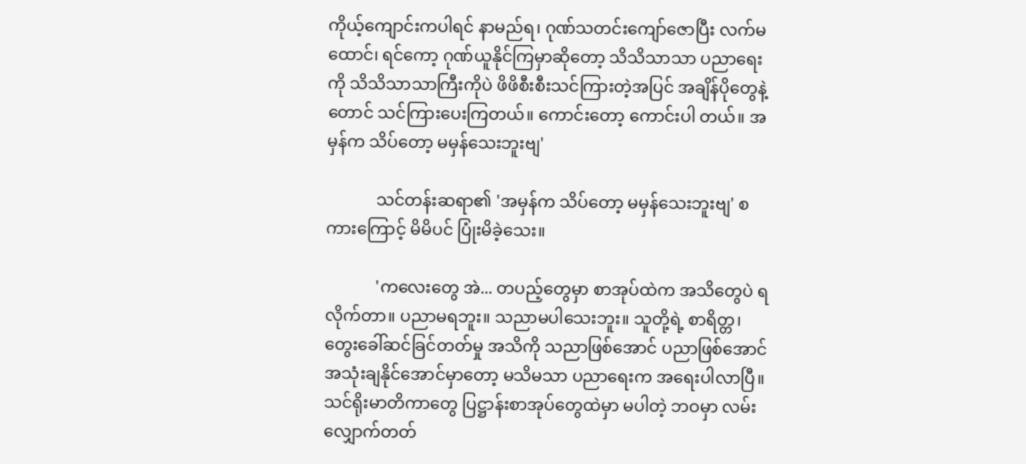ကိုယ့်ကျောင်းကပါရင် နာမည်ရ၊ ဂုဏ်သတင်းကျော်ဇောပြီး လက်မထောင်၊ ရင်ကော့ ဂုဏ်ယူနိုင်ကြမှာဆိုတော့ သိသိသာသာ ပညာရေးကို သိသိသာသာကြီးကိုပဲ ဖိဖိစီးစီးသင်ကြားတဲ့အပြင် အချိန်ပိုတွေနဲ့တောင် သင်ကြားပေးကြတယ်။ ကောင်းတော့ ကောင်းပါ တယ်။ အမှန်က သိပ်တော့ မမှန်သေးဘူးဗျ'

            သင်တန်းဆရာ၏ 'အမှန်က သိပ်တော့ မမှန်သေးဘူးဗျ' စကားကြောင့် မိမိပင် ပြုံးမိခဲ့သေး။

            'ကလေးတွေ အဲ... တပည့်တွေမှာ စာအုပ်ထဲက အသိတွေပဲ ရလိုက်တာ။ ပညာမရဘူး။ သညာမပါသေးဘူး။ သူတို့ရဲ့ စာရိတ္တ၊ တွေးခေါ်ဆင်ခြင်တတ်မှု အသိကို သညာဖြစ်အောင် ပညာဖြစ်အောင် အသုံးချနိုင်အောင်မှာတော့ မသိမသာ ပညာရေးက အရေးပါလာပြီ။ သင်ရိုးမာတိကာတွေ ပြဋ္ဌာန်းစာအုပ်တွေထဲမှာ မပါတဲ့ ဘဝမှာ လမ်းလျှောက်တတ်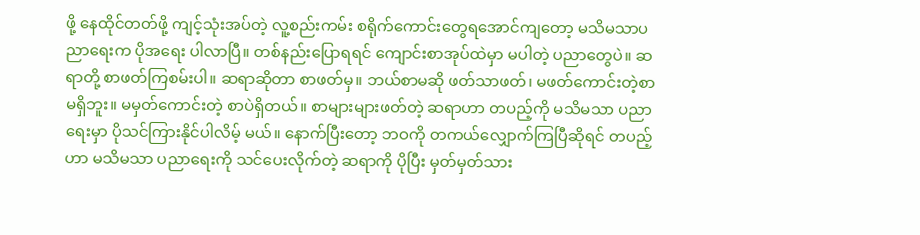ဖို့ နေထိုင်တတ်ဖို့ ကျင့်သုံးအပ်တဲ့ လူ့စည်းကမ်း စရိုက်ကောင်းတွေရအောင်ကျတော့ မသိမသာပညာရေးက ပိုအရေး ပါလာပြီ။ တစ်နည်းပြောရရင် ကျောင်းစာအုပ်ထဲမှာ မပါတဲ့ ပညာတွေပဲ။ ဆရာတို့ စာဖတ်ကြစမ်းပါ။ ဆရာဆိုတာ စာဖတ်မှ။ ဘယ်စာမဆို ဖတ်သာဖတ်၊ မဖတ်ကောင်းတဲ့စာ မရှိဘူး။ မမှတ်ကောင်းတဲ့ စာပဲရှိတယ်။ စာများများဖတ်တဲ့ ဆရာဟာ တပည့်ကို မသိမသာ ပညာရေးမှာ ပိုသင်ကြားနိုင်ပါလိမ့် မယ်။ နောက်ပြီးတော့ ဘဝကို တကယ်လျှောက်ကြပြီဆိုရင် တပည့်ဟာ မသိမသာ ပညာရေးကို သင်ပေးလိုက်တဲ့ ဆရာကို ပိုပြီး မှတ်မှတ်သား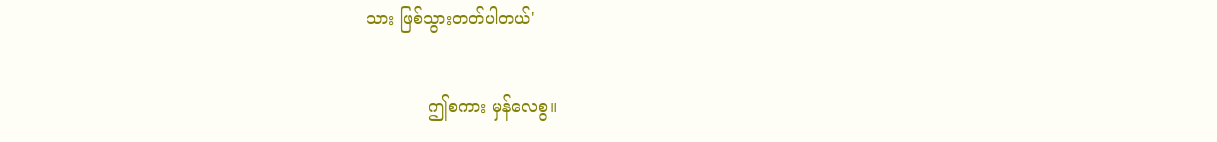သား ဖြစ်သွားတတ်ပါတယ်'

            ဤစကား မှန်လေစွ။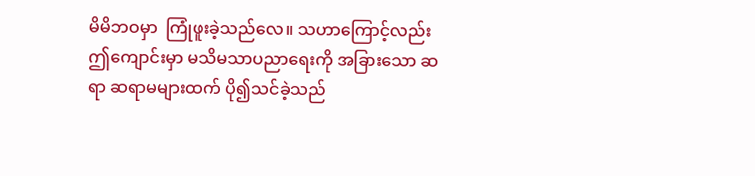မိမိဘဝမှာ  ကြုံဖူးခဲ့သည်လေ။ သဟာကြောင့်လည်း ဤကျောင်းမှာ မသိမသာပညာရေးကို အခြားသော ဆရာ ဆရာမများထက် ပို၍သင်ခဲ့သည်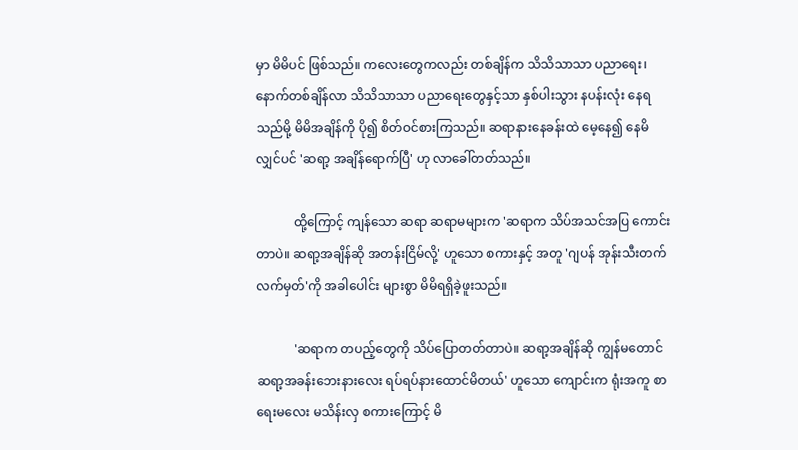မှာ မိမိပင် ဖြစ်သည်။ ကလေးတွေကလည်း တစ်ချိန်က သိသိသာသာ ပညာရေး၊ နောက်တစ်ချိန်လာ သိသိသာသာ ပညာရေးတွေနှင့်သာ နှစ်ပါးသွား နပန်းလုံး နေရသည်မို့ မိမိအချိန်ကို ပို၍ စိတ်ဝင်စားကြသည်။ ဆရာနားနေခန်းထဲ မေ့နေ၍ နေမိလျှင်ပင် 'ဆရာ့ အချိန်ရောက်ပြီ' ဟု လာခေါ်တတ်သည်။

            ထို့ကြောင့် ကျန်သော ဆရာ ဆရာမများက 'ဆရာက သိပ်အသင်အပြ ကောင်းတာပဲ။ ဆရာ့အချိန်ဆို အတန်းငြိမ်လို့' ဟူသော စကားနှင့် အတူ 'ဂျပန် အုန်းသီးတက် လက်မှတ်'ကို အခါပေါင်း များစွာ မိမိရရှိခဲ့ဖူးသည်။

            'ဆရာက တပည့်တွေကို သိပ်ပြောတတ်တာပဲ။ ဆရာ့အချိန်ဆို ကျွန်မတောင် ဆရာ့အခန်းဘေးနားလေး ရပ်ရပ်နားထောင်မိတယ်' ဟူသော ကျောင်းက ရုံးအကူ စာရေးမလေး မသိန်းလှ စကားကြောင့် မိ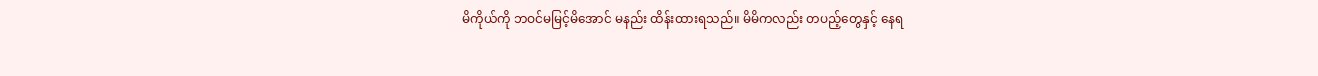မိကိုယ်ကို ဘဝင်မမြင့်မိအောင် မနည်း ထိန်းထားရသည်။ မိမိကလည်း တပည့်တွေနှင့် နေရ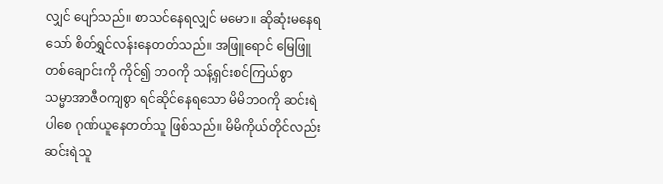လျှင် ပျော်သည်။ စာသင်နေရလျှင် မမော။ ဆိုဆုံးမနေရသော် စိတ်ရွှင်လန်းနေတတ်သည်။ အဖြူရောင် မြေဖြူတစ်ချောင်းကို ကိုင်၍ ဘဝကို သန့်ရှင်းစင်ကြယ်စွာ သမ္မာအာဇီဝကျစွာ ရင်ဆိုင်နေရသော မိမိဘဝကို ဆင်းရဲပါစေ ဂုဏ်ယူနေတတ်သူ ဖြစ်သည်။ မိမိကိုယ်တိုင်လည်း ဆင်းရဲသူ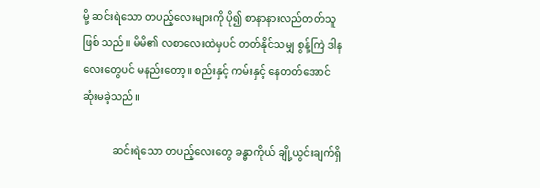မို့ ဆင်းရဲသော တပည့်လေးများကို ပို၍ စာနာနားလည်တတ်သူ ဖြစ် သည်။ မိမိ၏ လစာလေးထဲမှပင် တတ်နိုင်သမျှ စွန့်ကြဲ ဒါနလေးတွေပင် မနည်းတော့။ စည်းနှင့် ကမ်းနှင့် နေတတ်အောင် ဆုံးမခဲ့သည်။

            ဆင်းရဲသော တပည့်လေးတွေ ခန္ဓာကိုယ် ချို့ယွင်းချက်ရှိ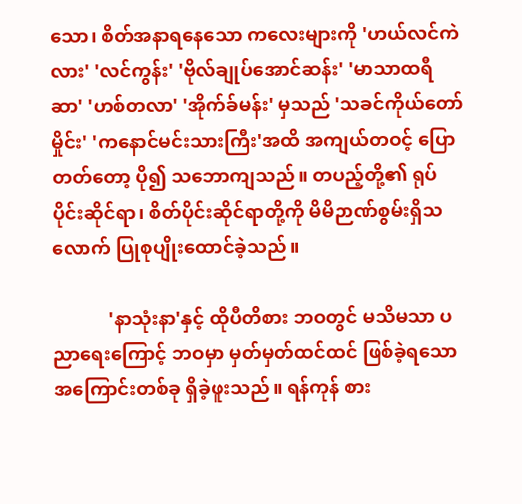သော၊ စိတ်အနာရနေသော ကလေးများကို 'ဟယ်လင်ကဲလား' 'လင်ကွန်း' 'ဗိုလ်ချုပ်အောင်ဆန်း' 'မာသာထရီဆာ' 'ဟစ်တလာ' 'အိုက်ခ်မန်း' မှသည် 'သခင်ကိုယ်တော်မှိုင်း' 'ကနောင်မင်းသားကြီး'အထိ အကျယ်တဝင့် ပြောတတ်တော့ ပို၍ သဘောကျသည်။ တပည့်တို့၏ ရုပ်ပိုင်းဆိုင်ရာ၊ စိတ်ပိုင်းဆိုင်ရာတို့ကို မိမိဉာဏ်စွမ်းရှိသလောက် ပြုစုပျိုးထောင်ခဲ့သည်။

            'နာသုံးနာ'နှင့် ထိုပီတိစား ဘဝတွင် မသိမသာ ပညာရေးကြောင့် ဘဝမှာ မှတ်မှတ်ထင်ထင် ဖြစ်ခဲ့ရသော အကြောင်းတစ်ခု ရှိခဲ့ဖူးသည်။ ရန်ကုန် စား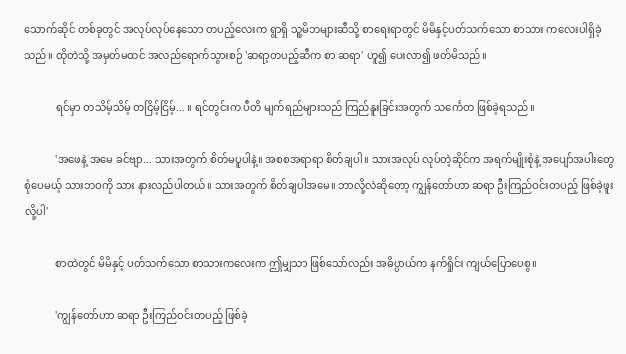သောက်ဆိုင် တစ်ခုတွင် အလုပ်လုပ်နေသော တပည့်လေးက ရွာရှိ သူ့မိဘများဆီသို့ စာရေးရာတွင် မိမိနှင့်ပတ်သက်သော စာသား ကလေးပါရှိခဲ့သည်။ ထိုတဲသို့ အမှတ်မထင် အလည်ရောက်သွားစဉ် 'ဆရာ့တပည့်ဆီက စာ ဆရာ' ဟူ၍ ပေးလာ၍ ဖတ်မိသည်။

            ရင်မှာ တသိမ့်သိမ့် တငြိမ့်ငြိမ့်... ။ ရင်တွင်းက ပီတိ မျက်ရည်များသည် ကြည်နူးခြင်းအတွက် သင်္ကေတ ဖြစ်ခဲ့ရသည်။

            'အဖေနဲ့ အမေ ခင်ဗျာ... သားအတွက် စိတ်မပူပါနဲ့။ အစစအရာရာ စိတ်ချပါ။ သားအလုပ် လုပ်တဲ့ဆိုင်က အရက်မျိုးစုံနဲ့ အပျော်အပါးတွေ စုံပေမယ့် သားဘဝကို သား နားလည်ပါတယ်။ သားအတွက် စိတ်ချပါအမေ။ ဘာလို့လဲဆိုတော့ ကျွန်တော်ဟာ ဆရာ ဦးကြည်ဝင်းတပည့် ဖြစ်ခဲ့ဖူးလို့ပါ'

            စာထဲတွင် မိမိနှင့် ပတ်သက်သော စာသားကလေးက ဤမျှသာ ဖြစ်သော်လည်း အဓိပ္ပာယ်က နက်ရှိုင်း ကျယ်ပြောပေစွ။

            'ကျွန်တော်ဟာ ဆရာ ဦးကြည်ဝင်းတပည့် ဖြစ်ခဲ့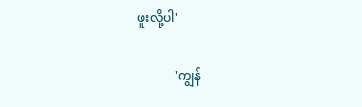ဖူးလို့ပါ'

            'ကျွန်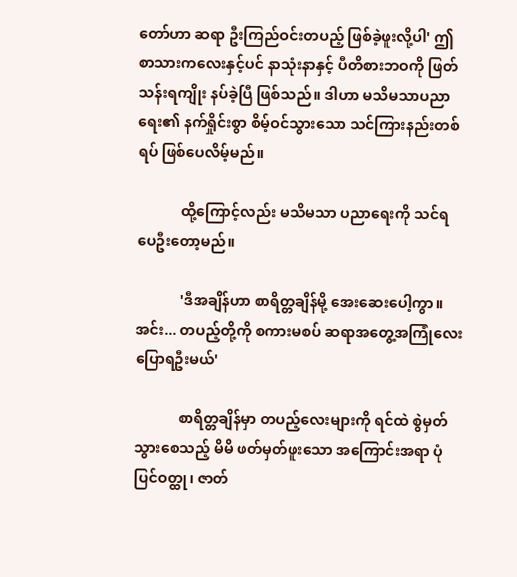တော်ဟာ ဆရာ ဦးကြည်ဝင်းတပည့် ဖြစ်ခဲ့ဖူးလို့ပါ' ဤစာသားကလေးနှင့်ပင် နာသုံးနာနှင့် ပီတိစားဘဝကို ဖြတ်သန်းရကျိုး နပ်ခဲ့ပြီ ဖြစ်သည်။ ဒါဟာ မသိမသာပညာရေး၏ နက်ရှိုင်းစွာ စိမ့်ဝင်သွားသော သင်ကြားနည်းတစ်ရပ် ဖြစ်ပေလိမ့်မည်။

            ထို့ကြောင့်လည်း မသိမသာ ပညာရေးကို သင်ရပေဦးတော့မည်။

            'ဒီအချိန်ဟာ စာရိတ္တချိန်မို့ အေးဆေးပေါ့ကွာ။ အင်း... တပည့်တို့ကို စကားမစပ် ဆရာအတွေ့အကြုံလေး ပြောရဦးမယ်'

            စာရိတ္တချိန်မှာ တပည့်လေးများကို ရင်ထဲ စွဲမှတ်သွားစေသည့် မိမိ ဖတ်မှတ်ဖူးသော အကြောင်းအရာ ပုံပြင်ဝတ္ထု၊ ဇာတ်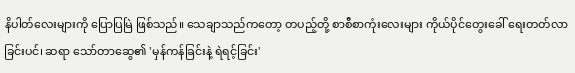နိပါတ်လေးများကို ပြောပြမြဲ ဖြစ်သည်။ သေချာသည်ကတော့ တပည့်တို့ စာစီစာကုံးလေးများ ကိုယ်ပိုင်တွေးခေါ် ရေးတတ်လာခြင်းပင်၊ ဆရာ သော်တာဆွေ၏ 'မှန်ကန်ခြင်းနဲ့ ရဲရင့်ခြင်း'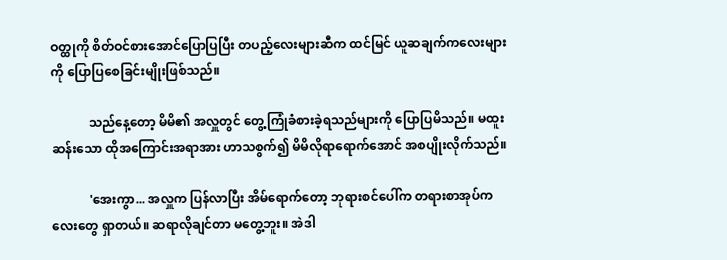ဝတ္ထုကို စိတ်ဝင်စားအောင်ပြောပြပြီး တပည့်လေးများဆီက ထင်မြင် ယူဆချက်ကလေးများကို ပြောပြစေခြင်းမျိုးဖြစ်သည်။

            သည်နေ့တော့ မိမိ၏ အလှူတွင် တွေ့ကြုံခံစားခဲ့ရသည်များကို ပြောပြမိသည်။ မထူးဆန်းသော ထိုအကြောင်းအရာအား ဟာသစွက်၍ မိမိလိုရာရောက်အောင် အစပျိုးလိုက်သည်။

            'အေးကွာ... အလှူက ပြန်လာပြီး အိမ်ရောက်တော့ ဘုရားစင်ပေါ်က တရားစာအုပ်ကလေးတွေ ရှာတယ်။ ဆရာလိုချင်တာ မတွေ့ဘူး။ အဲဒါ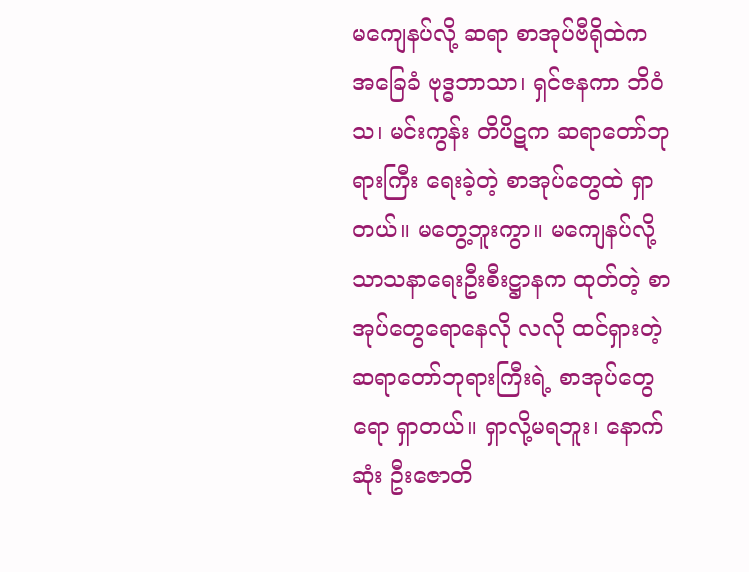မကျေနပ်လို့ ဆရာ စာအုပ်ဗီရိုထဲက အခြေခံ ဗုဒ္ဓဘာသာ၊ ရှင်ဇနကာ ဘိဝံသ၊ မင်းကွန်း တိပိဋက ဆရာတော်ဘုရားကြီး ရေးခဲ့တဲ့ စာအုပ်တွေထဲ ရှာတယ်။ မတွေ့ဘူးကွာ။ မကျေနပ်လို့ သာသနာရေးဦးစီးဋ္ဌာနက ထုတ်တဲ့ စာအုပ်တွေရောနေလို လလို ထင်ရှားတဲ့ ဆရာတော်ဘုရားကြီးရဲ့ စာအုပ်တွေရော ရှာတယ်။ ရှာလို့မရဘူး၊ နောက်ဆုံး ဦးဇောတိ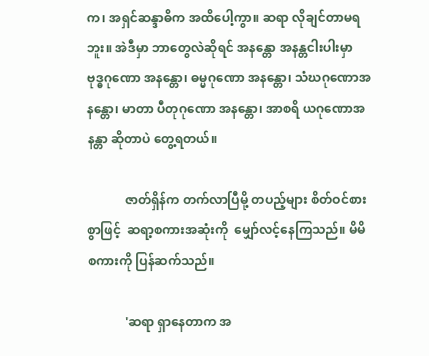က၊ အရှင်ဆန္ဒာဓိက အထိပေါ့ကွာ။ ဆရာ လိုချင်တာမရဘူး။ အဲဒီမှာ ဘာတွေလဲဆိုရင် အနန္တော အနန္တငါးပါးမှာ ဗုဒ္ဓဂုဏော အနန္တော၊ ဓမ္မဂုဏော အနန္တော၊ သံဃဂုဏောအနန္တော၊ မာတာ ပီတုဂုဏော အနန္တော၊ အာစရိ ယဂုဏောအနန္တာ ဆိုတာပဲ တွေ့ရတယ်။

            ဇာတ်ရှိန်က တက်လာပြီမို့ တပည့်များ စိတ်ဝင်စားစွာဖြင့်  ဆရာ့စကားအဆုံးကို  မျှော်လင့်နေကြသည်။ မိမိစကားကို ပြန်ဆက်သည်။

            'ဆရာ ရှာနေတာက အ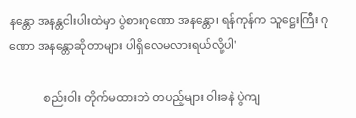နန္တော အနန္တငါးပါးထဲမှာ ပွဲစားဂုဏော အနန္တော၊ ရန်ကုန်က သူဋ္ဌေးကြီး ဂုဏော အနန္တောဆိုတာများ ပါရှိလေမလားရယ်လို့ပါ'

            စည်းဝါး တိုက်မထားဘဲ တပည့်များ ဝါးခနဲ ပွဲကျ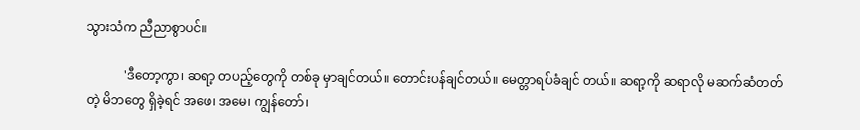သွားသံက ညီညာစွာပင်။

            'ဒီတော့ကွာ၊ ဆရာ့ တပည့်တွေကို တစ်ခု မှာချင်တယ်။ တောင်းပန်ချင်တယ်။ မေတ္တာရပ်ခံချင် တယ်။ ဆရာ့ကို ဆရာလို မဆက်ဆံတတ်တဲ့ မိဘတွေ ရှိခဲ့ရင် အဖေ၊ အမေ၊ ကျွန်တော်၊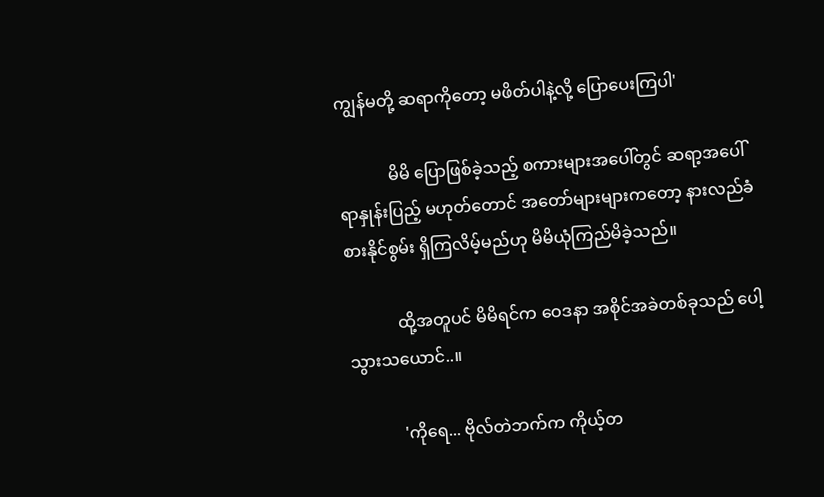ကျွန်မတို့ ဆရာကိုတော့ မဖိတ်ပါနဲ့လို့ ပြောပေးကြပါ'

            မိမိ ပြောဖြစ်ခဲ့သည့် စကားများအပေါ်တွင် ဆရာ့အပေါ် ရာနှုန်းပြည့် မဟုတ်တောင် အတော်များများကတော့ နားလည်ခံစားနိုင်စွမ်း ရှိကြလိမ့်မည်ဟု မိမိယုံကြည်မိခဲ့သည်။

            ထို့အတူပင် မိမိရင်က ဝေဒနာ အစိုင်အခဲတစ်ခုသည် ပေါ့သွားသယောင်..။

            'ကိုရေ... ဗိုလ်တဲဘက်က ကိုယ့်တ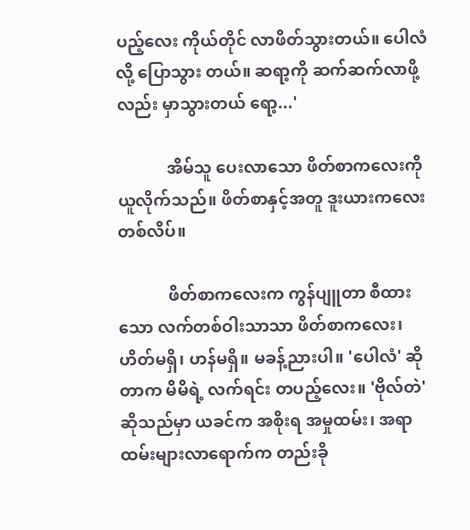ပည့်လေး ကိုယ်တိုင် လာဖိတ်သွားတယ်။ ပေါလံလို့ ပြောသွား တယ်။ ဆရာ့ကို ဆက်ဆက်လာဖို့လည်း မှာသွားတယ် ရော့...'

            အိမ်သူ ပေးလာသော ဖိတ်စာကလေးကို ယူလိုက်သည်။ ဖိတ်စာနှင့်အတူ ဒူးယားကလေး တစ်လိပ်။

            ဖိတ်စာကလေးက ကွန်ပျူတာ စီထားသော လက်တစ်ဝါးသာသာ ဖိတ်စာကလေး၊ ဟိတ်မရှိ၊ ဟန်မရှိ။ မခန့်ညားပါ။ 'ပေါလံ' ဆိုတာက မိမိရဲ့ လက်ရင်း တပည့်လေး။ 'ဗိုလ်တဲ' ဆိုသည်မှာ ယခင်က အစိုးရ အမှုထမ်း၊ အရာထမ်းများလာရောက်က တည်းခို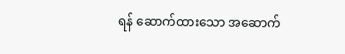ရန် ဆောက်ထားသော အဆောက်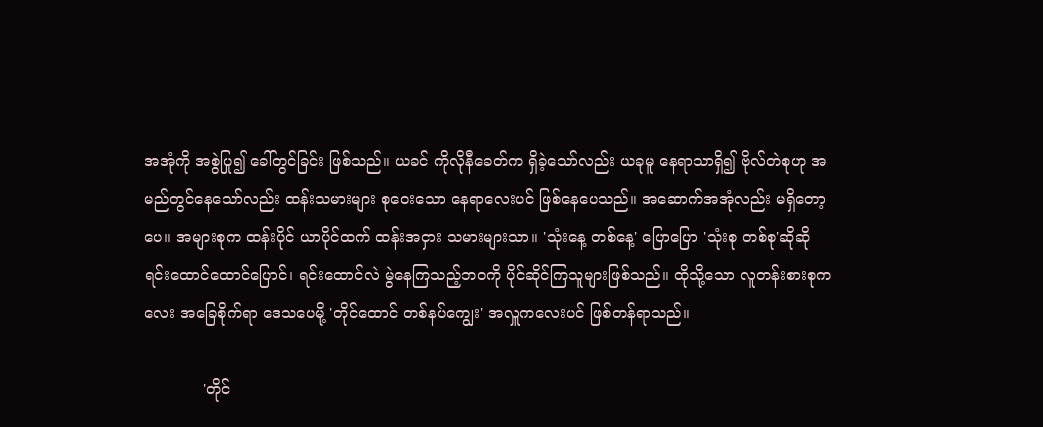အအုံကို အစွဲပြု၍ ခေါ်တွင်ခြင်း ဖြစ်သည်။ ယခင် ကိုလိုနီခေတ်က ရှိခဲ့သော်လည်း ယခုမူ နေရာသာရှိ၍ ဗိုလ်တဲစုဟု အမည်တွင်နေသော်လည်း ထန်းသမားများ စုဝေးသော နေရာလေးပင် ဖြစ်နေပေသည်။ အဆောက်အအုံလည်း မရှိတော့ပေ။ အများစုက ထန်းပိုင် ယာပိုင်ထက် ထန်းအငှား သမားများသာ။ 'သုံးနေ့ တစ်နေ့' ပြောပြော 'သုံးစု တစ်စု'ဆိုဆို ရင်းထောင်ထောင်ပြောင်၊ ရင်းထောင်လဲ မွဲနေကြသည့်ဘဝကို ပိုင်ဆိုင်ကြသူများဖြစ်သည်။ ထိုသို့သော လူတန်းစားစုကလေး အခြေစိုက်ရာ ဒေသပေမို့ 'တိုင်ထောင် တစ်နပ်ကျွေး' အလှူကလေးပင် ဖြစ်တန်ရာသည်။

            'တိုင်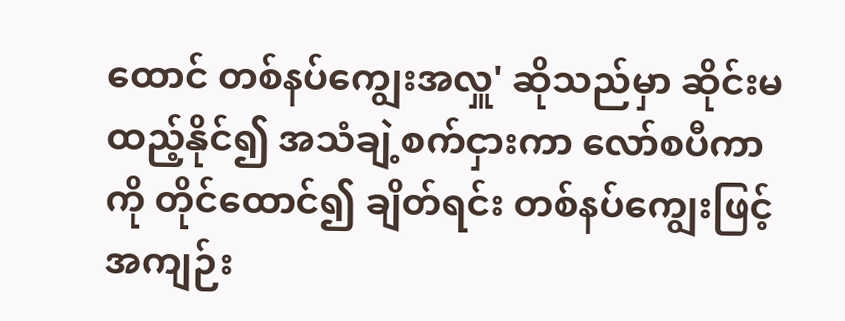ထောင် တစ်နပ်ကျွေးအလှူ' ဆိုသည်မှာ ဆိုင်းမထည့်နိုင်၍ အသံချဲ့စက်ငှားကာ လော်စပီကာကို တိုင်ထောင်၍ ချိတ်ရင်း တစ်နပ်ကျွေးဖြင့် အကျဉ်း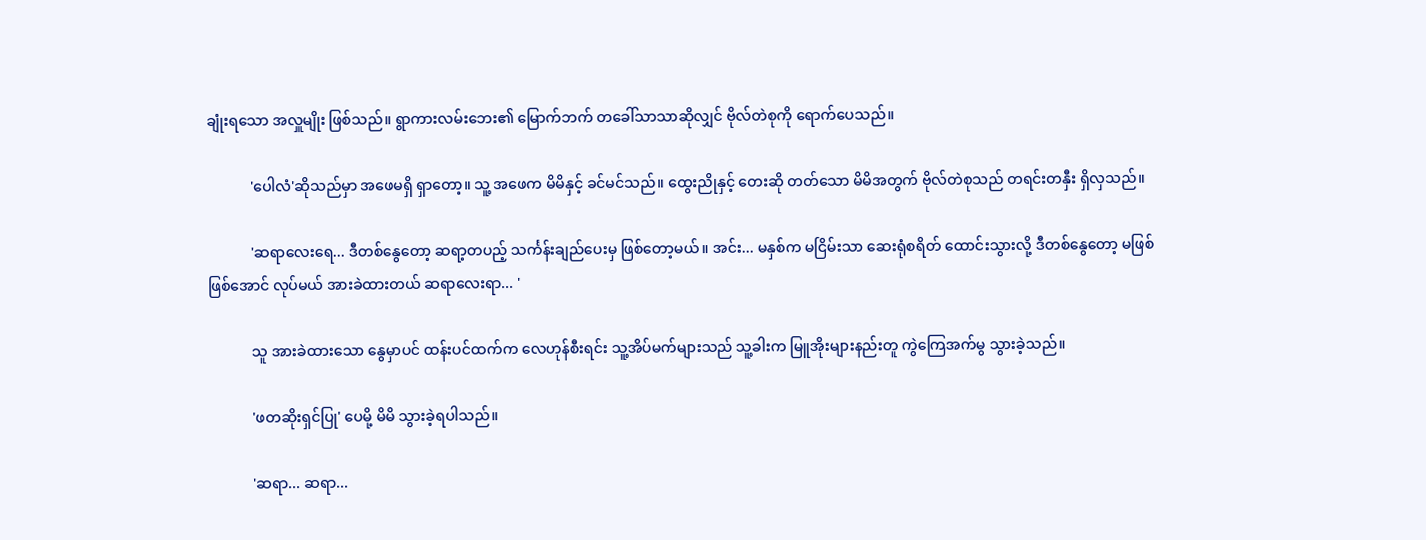ချုံးရသော အလှူမျိုး ဖြစ်သည်။ ရွာကားလမ်းဘေး၏ မြောက်ဘက် တခေါ်သာသာဆိုလျှင် ဗိုလ်တဲစုကို ရောက်ပေသည်။

            'ပေါလံ'ဆိုသည်မှာ အဖေမရှိ ရှာတော့။ သူ့ အဖေက မိမိနှင့် ခင်မင်သည်။ ထွေးညိုနှင့် တေးဆို တတ်သော မိမိအတွက် ဗိုလ်တဲစုသည် တရင်းတနှီး ရှိလှသည်။

            'ဆရာလေးရေ... ဒီတစ်နွေတော့ ဆရာ့တပည့် သင်္ကန်းချည်ပေးမှ ဖြစ်တော့မယ်။ အင်း... မနှစ်က မငြိမ်းသာ ဆေးရုံစရိတ် ထောင်းသွားလို့ ဒီတစ်နွေတော့ မဖြစ်ဖြစ်အောင် လုပ်မယ် အားခဲထားတယ် ဆရာလေးရာ... '

            သူ အားခဲထားသော နွေမှာပင် ထန်းပင်ထက်က လေဟုန်စီးရင်း သူ့အိပ်မက်များသည် သူ့ခါးက မြူအိုးများနည်းတူ ကွဲကြေအက်မွ သွားခဲ့သည်။

            'ဖတဆိုးရှင်ပြု' ပေမို့ မိမိ သွားခဲ့ရပါသည်။

            'ဆရာ... ဆရာ...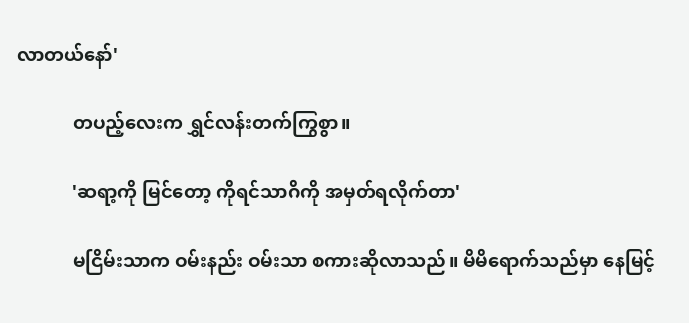လာတယ်နော်'

            တပည့်လေးက ရွှင်လန်းတက်ကြွစွာ။

            'ဆရာ့ကို မြင်တော့ ကိုရင်သာဂိကို အမှတ်ရလိုက်တာ'

            မငြိမ်းသာက ဝမ်းနည်း ဝမ်းသာ စကားဆိုလာသည်။ မိမိရောက်သည်မှာ နေမြင့်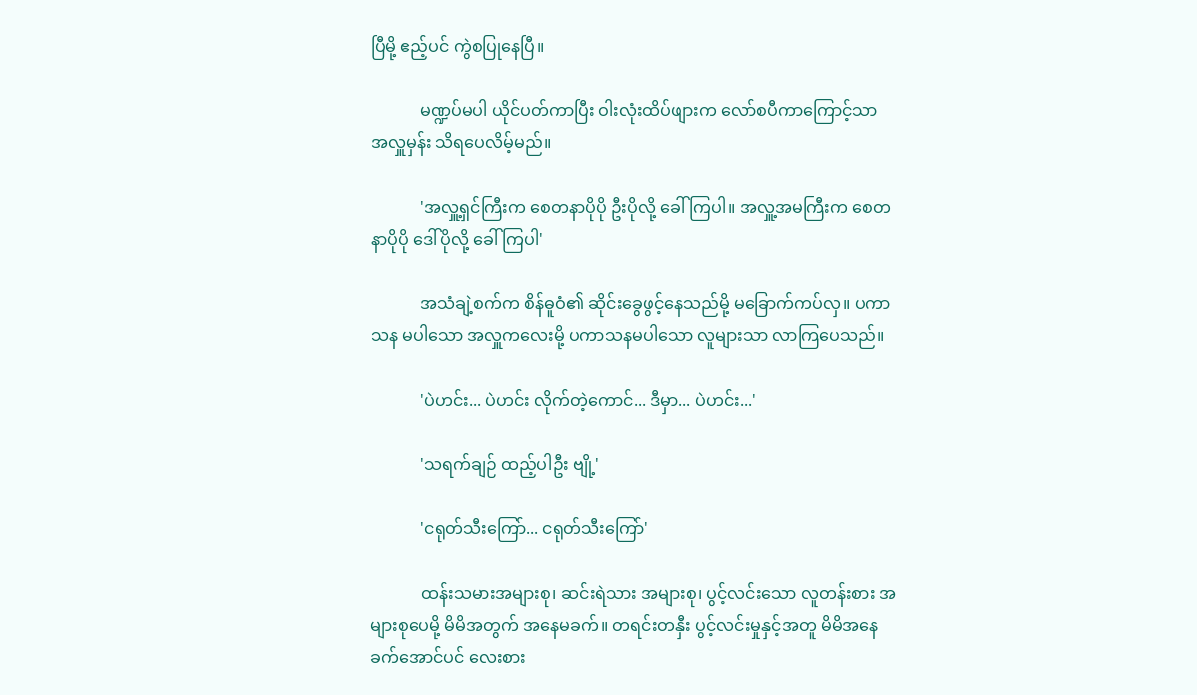ပြီမို့ ဧည့်ပင် ကွဲစပြုနေပြီ။

            မဏ္ဍပ်မပါ ယိုင်ပတ်ကာပြီး ဝါးလုံးထိပ်ဖျားက လော်စပီကာကြောင့်သာ အလှူမှန်း သိရပေလိမ့်မည်။

            'အလှူ့ရှင်ကြီးက စေတနာပိုပို ဦးပိုလို့ ခေါ်ကြပါ။ အလှူ့အမကြီးက စေတနာပိုပို ဒေါ်ပိုလို့ ခေါ်ကြပါ'

            အသံချဲ့စက်က စိန်ဓူဝံ၏ ဆိုင်းခွေဖွင့်နေသည်မို့ မခြောက်ကပ်လှ။ ပကာသန မပါသော အလှူကလေးမို့ ပကာသနမပါသော လူများသာ လာကြပေသည်။

            'ပဲဟင်း... ပဲဟင်း လိုက်တဲ့ကောင်... ဒီမှာ... ပဲဟင်း...'

            'သရက်ချဉ် ထည့်ပါဦး ဗျို့'

            'ငရုတ်သီးကြော်... ငရုတ်သီးကြော်'

            ထန်းသမားအများစု၊ ဆင်းရဲသား အများစု၊ ပွင့်လင်းသော လူတန်းစား အများစုပေမို့ မိမိအတွက် အနေမခက်။ တရင်းတနှီး ပွင့်လင်းမှုနှင့်အတူ မိမိအနေခက်အောင်ပင် လေးစား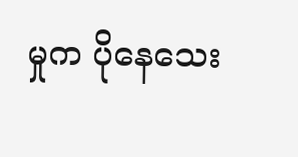မှုက ပိုနေသေး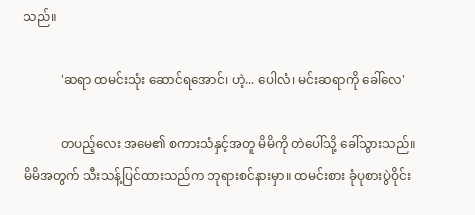သည်။

            'ဆရာ ထမင်းသုံး ဆောင်ရအောင်၊ ဟဲ့... ပေါလံ၊ မင်းဆရာကို ခေါ်လေ'

            တပည့်လေး အမေ၏ စကားသံနှင့်အတူ မိမိကို တဲပေါ်သို့ ခေါ်သွားသည်။ မိမိအတွက် သီးသန့်ပြင်ထားသည်က ဘုရားစင်နားမှာ။ ထမင်းစား ခုံပုစားပွဲဝိုင်း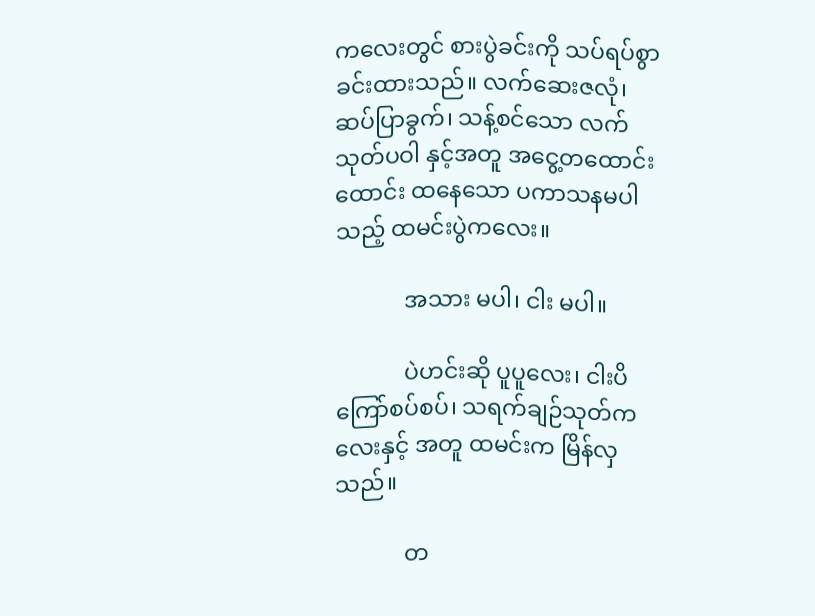ကလေးတွင် စားပွဲခင်းကို သပ်ရပ်စွာ ခင်းထားသည်။ လက်ဆေးဇလုံ၊ ဆပ်ပြာခွက်၊ သန့်စင်သော လက်သုတ်ပဝါ နှင့်အတူ အငွေ့တထောင်းထောင်း ထနေသော ပကာသနမပါသည့် ထမင်းပွဲကလေး။

            အသား မပါ၊ ငါး မပါ။

            ပဲဟင်းဆို ပူပူလေး၊ ငါးပိကြော်စပ်စပ်၊ သရက်ချဉ်သုတ်ကလေးနှင့် အတူ ထမင်းက မြိန်လှသည်။

            တ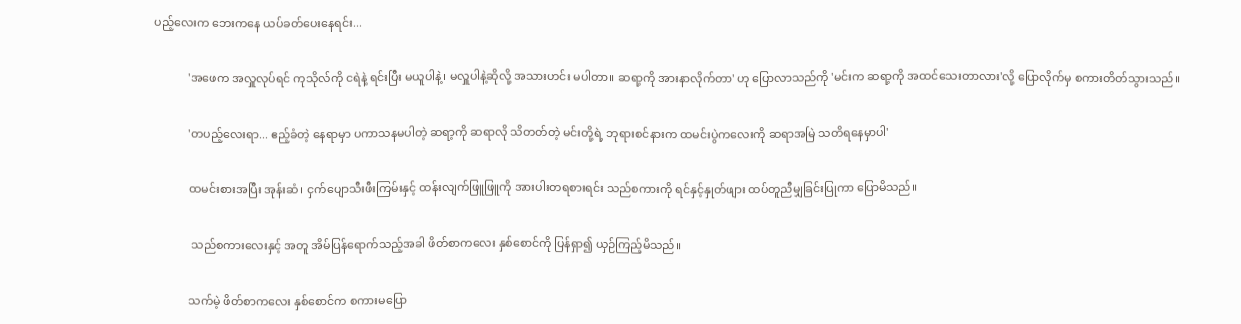ပည့်လေးက ဘေးကနေ ယပ်ခတ်ပေးနေရင်း...

            'အဖေက အလှူလုပ်ရင် ကုသိုလ်ကို ငရဲနဲ့ ရင်းပြီး မယူပါနဲ့၊ မလှူပါနဲ့ဆိုလို့ အသားဟင်း မပါတာ။ ဆရာ့ကို အားနာလိုက်တာ' ဟု ပြောလာသည်ကို 'မင်းက ဆရာ့ကို အထင်သေးတာလား'လို့ ပြောလိုက်မှ စကားတိတ်သွားသည်။

            'တပည့်လေးရာ... ဧည့်ခံတဲ့ နေရာမှာ ပကာသနမပါတဲ့ ဆရာ့ကို ဆရာလို သိတတ်တဲ့ မင်းတို့ရဲ့ ဘုရားစင်နားက ထမင်းပွဲကလေးကို ဆရာအမြဲ သတိရနေမှာပါ'

            ထမင်းစားအပြီး အုန်းဆံ၊ ငှက်ပျောသီးဖီးကြမ်းနှင့် ထန်းလျက်ဖြူဖြူကို အားပါးတရစားရင်း သည်စကားကို ရင်နှင့်နှုတ်ဖျား ထပ်တူညီမျှခြင်းပြုကာ ပြောမိသည်။

             သည်စကားလေးနှင့် အတူ အိမ်ပြန်ရောက်သည့်အခါ ဖိတ်စာကလေး နှစ်စောင်ကို ပြန်ရှာ၍ ယှဉ်ကြည့်မိသည်။

            သက်မဲ့ ဖိတ်စာကလေး နှစ်စောင်က စကားမပြော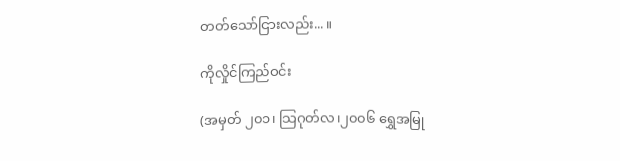တတ်သော်ငြားလည်း... ။

ကိုလှိုင်ကြည်ဝင်း

(အမှတ် ၂၀၁၊ သြဂုတ်လ၊၂၀၀၆ ရွှေအမြု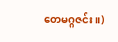တေမဂ္ဂဇင်း။)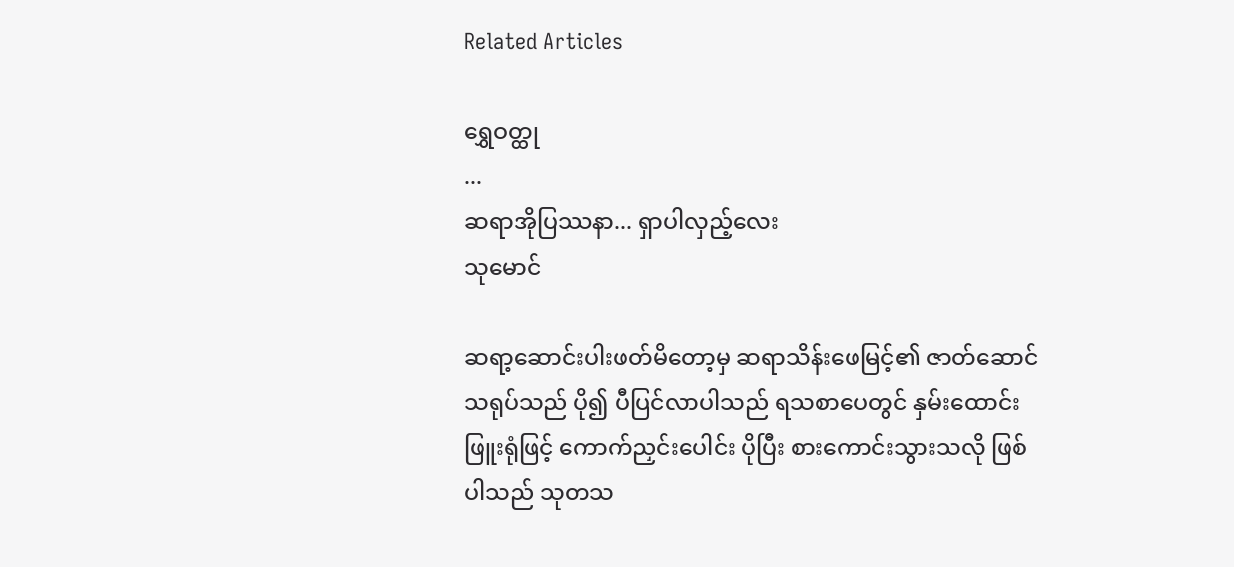Related Articles

ရွှေဝတ္ထု
...
ဆရာအိုပြဿနာ... ရှာပါလှည့်လေး
သုမောင်

ဆရာ့ဆောင်းပါးဖတ်မိတော့မှ ဆရာသိန်းဖေမြင့်၏ ဇာတ်ဆောင် သရုပ်သည် ပို၍ ပီပြင်လာပါသည် ရသစာပေတွင် နှမ်းထောင်းဖြူးရုံဖြင့် ကောက်ညှင်းပေါင်း ပိုပြီး စားကောင်းသွားသလို ဖြစ်ပါသည် သုတသ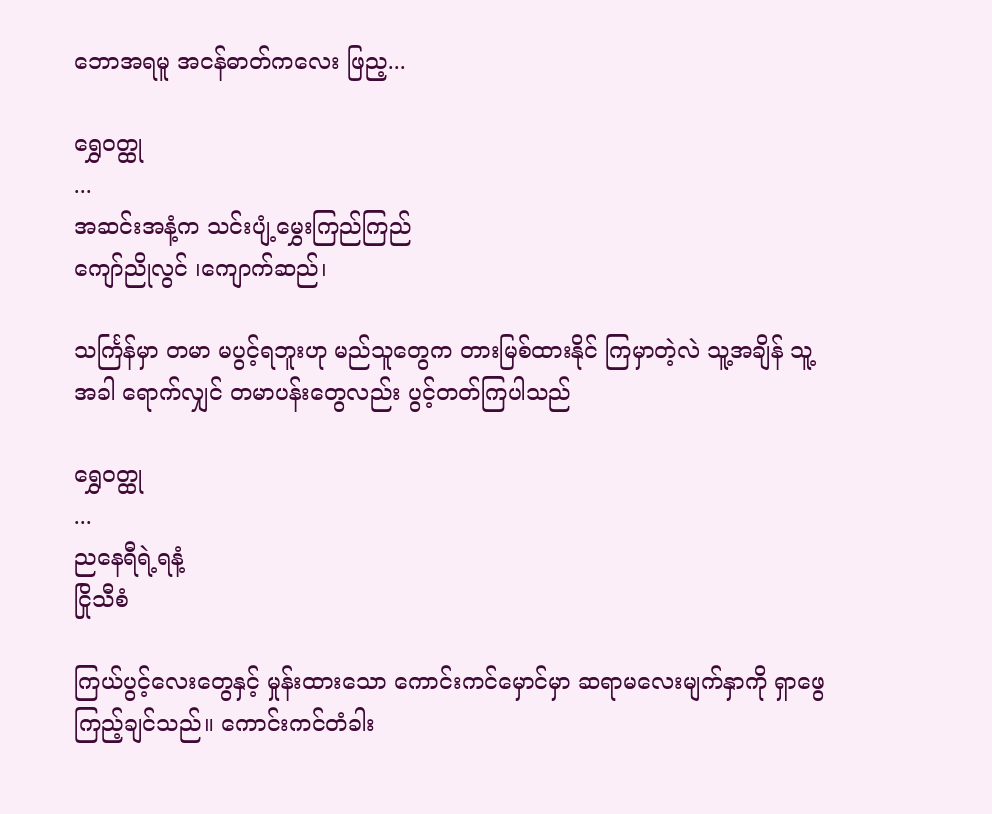ဘောအရမူ အငန်ဓာတ်ကလေး ဖြည့...

ရွှေဝတ္ထု
...
အဆင်းအနံ့က သင်းပျံ့မွှေးကြည်ကြည်
ကျော်ညိုလွင် ၊ကျောက်ဆည်၊

သင်္ကြန်မှာ တမာ မပွင့်ရဘူးဟု မည်သူတွေက တားမြစ်ထားနိုင် ကြမှာတဲ့လဲ သူ့အချိန် သူ့အခါ ရောက်လျှင် တမာပန်းတွေလည်း ပွင့်တတ်ကြပါသည်

ရွှေဝတ္ထု
...
ညနေရီရဲ့ရနံ့
ငြိုသီစံ

ကြယ်ပွင့်လေးတွေနှင့် မှုန်းထားသော ကောင်းကင်မှောင်မှာ ဆရာမလေးမျက်နှာကို ရှာဖွေကြည့်ချင်သည်။ ကောင်းကင်တံခါး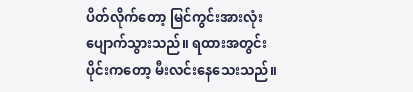ပိတ်လိုက်တော့ မြင်ကွင်းအားလုံး ပျောက်သွားသည်။ ရထားအတွင်းပိုင်းကတော့ မီးလင်းနေသေးသည်။